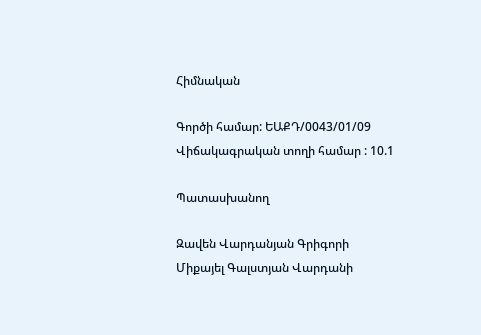Հիմնական

Գործի համար: ԵԱՔԴ/0043/01/09
Վիճակագրական տողի համար : 10.1

Պատասխանող

Զավեն Վարդանյան Գրիգորի
Միքայել Գալստյան Վարդանի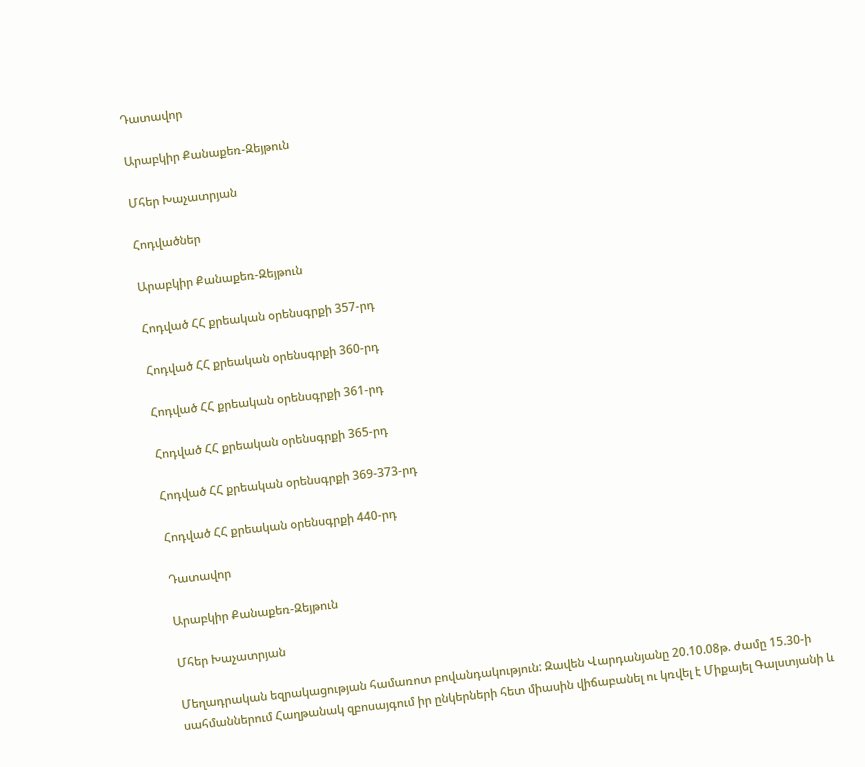Դատավոր

Արաբկիր Քանաքեռ-Զեյթուն

Մհեր Խաչատրյան

Հոդվածներ

Արաբկիր Քանաքեռ-Զեյթուն

Հոդված ՀՀ քրեական օրենսգրքի 357-րդ

Հոդված ՀՀ քրեական օրենսգրքի 360-րդ

Հոդված ՀՀ քրեական օրենսգրքի 361-րդ

Հոդված ՀՀ քրեական օրենսգրքի 365-րդ

Հոդված ՀՀ քրեական օրենսգրքի 369-373-րդ

Հոդված ՀՀ քրեական օրենսգրքի 440-րդ

Դատավոր

Արաբկիր Քանաքեռ-Զեյթուն

Մհեր Խաչատրյան

Մեղադրական եզրակացության համառոտ բովանդակություն: Զավեն Վարդանյանը 20.10.08թ. ժամը 15.30-ի սահմաններում Հաղթանակ զբոսայգում իր ընկերների հետ միասին վիճաբանել ու կռվել է Միքայել Գալստյանի և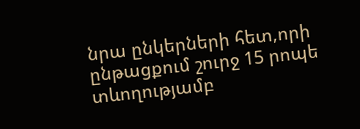նրա ընկերների հետ,որի ընթացքում շուրջ 15 րոպե տևողությամբ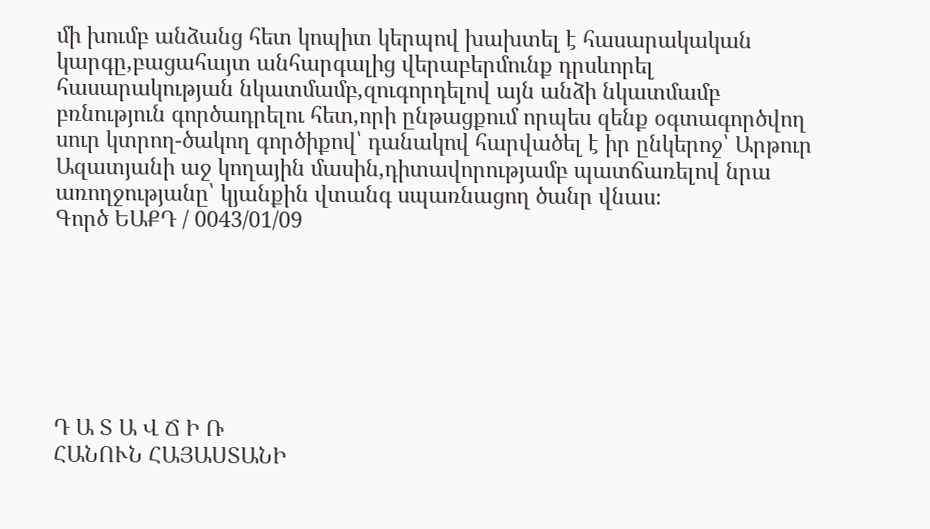մի խումբ անձանց հետ կոպիտ կերպով խախտել է հասարակական կարգը,բացահայտ անհարգալից վերաբերմունք դրսևորել հասարակության նկատմամբ,զուգորդելով այն անձի նկատմամբ բռնություն գործադրելու հետ,որի ընթացքում որպես զենք օգտագործվող սուր կտրող-ծակող գործիքով՝ դանակով հարվածել է իր ընկերոջ՝ Արթուր Ազատյանի աջ կողային մասին,դիտավորությամբ պատճառելով նրա առողջությանը՝ կյանքին վտանգ սպառնացող ծանր վնաս։
Գործ ԵԱՔԴ / 0043/01/09







Դ Ա Տ Ա Վ Ճ Ի Ռ
ՀԱՆՈՒՆ ՀԱՅԱՍՏԱՆԻ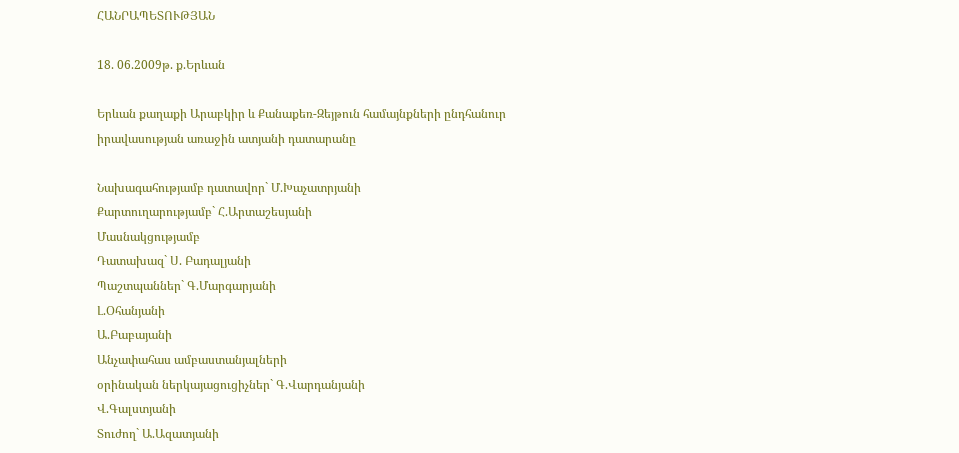ՀԱՆՐԱՊԵՏՈՒԹՅԱՆ

18. 06.2009թ. ք.Երևան

Երևան քաղաքի Արաբկիր և Քանաքեռ-Զեյթուն համայնքների ընդհանուր
իրավասության առաջին ատյանի դատարանը

Նախագահությամբ դատավոր` Մ.Խաչատրյանի
Քարտուղարությամբ` Հ.Արտաշեսյանի
Մասնակցությամբ
Դատախազ` Ս. Բադալյանի
Պաշտպաններ` Գ.Մարգարյանի
Լ.Օհանյանի
Ա.Բաբայանի
Անչափահաս ամբաստանյալների
օրինական ներկայացուցիչներ` Գ.Վարդանյանի
Վ.Գալստյանի
Տուժող` Ա.Ազատյանի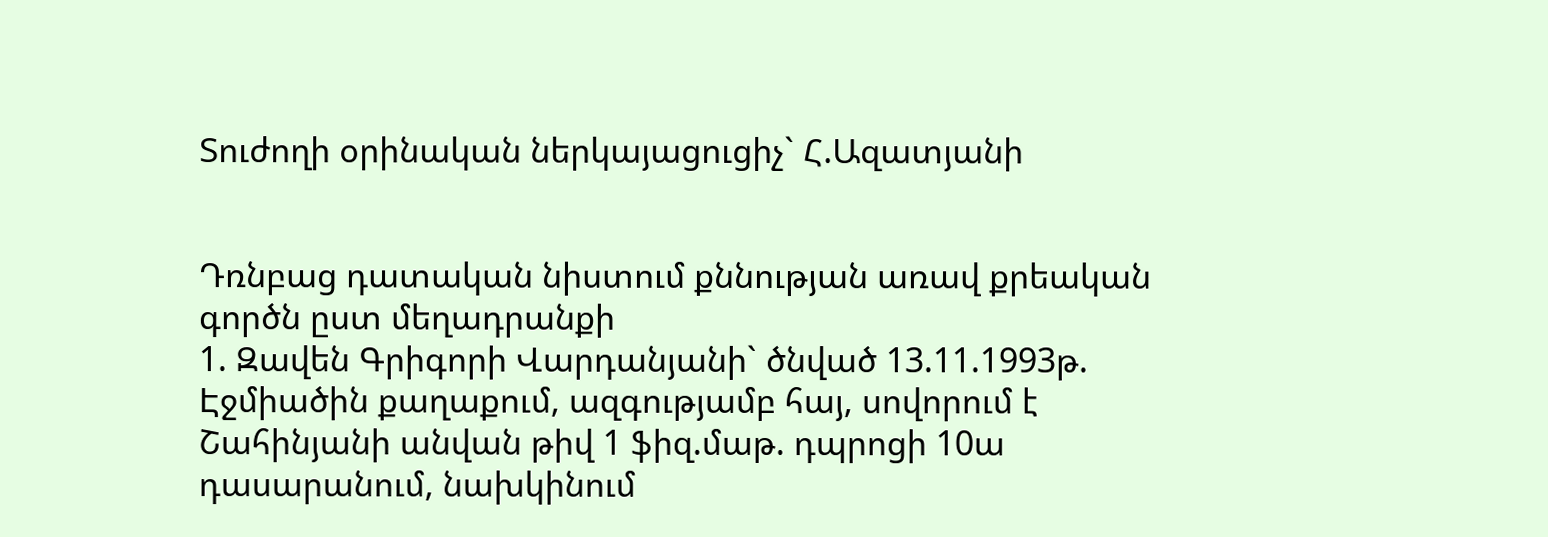Տուժողի օրինական ներկայացուցիչ` Հ.Ազատյանի


Դռնբաց դատական նիստում քննության առավ քրեական գործն ըստ մեղադրանքի
1. Զավեն Գրիգորի Վարդանյանի` ծնված 13.11.1993թ. Էջմիածին քաղաքում, ազգությամբ հայ, սովորում է Շահինյանի անվան թիվ 1 ֆիզ.մաթ. դպրոցի 10ա դասարանում, նախկինում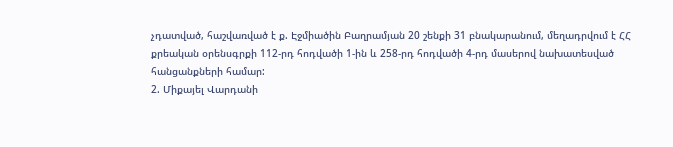չդատված, հաշվառված է ք. Էջմիածին Բաղրամյան 20 շենքի 31 բնակարանում, մեղադրվում է ՀՀ քրեական օրենսգրքի 112-րդ հոդվածի 1-ին և 258-րդ հոդվածի 4-րդ մասերով նախատեսված հանցանքների համար:
2. Միքայել Վարդանի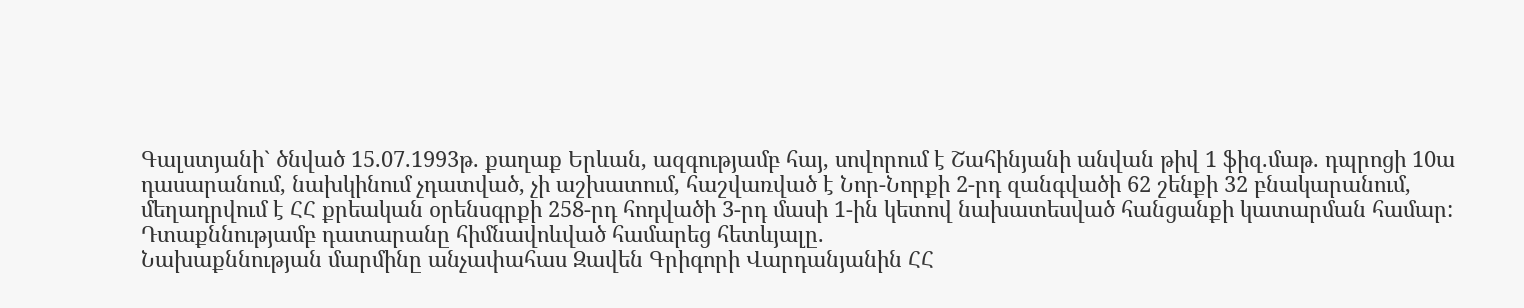Գալստյանի` ծնված 15.07.1993թ. քաղաք Երևան, ազգությամբ հայ, սովորում է Շահինյանի անվան թիվ 1 ֆիզ.մաթ. դպրոցի 10ա դասարանում, նախկինում չդատված, չի աշխատում, հաշվառված է Նոր-Նորքի 2-րդ զանգվածի 62 շենքի 32 բնակարանում, մեղադրվում է ՀՀ քրեական օրենսգրքի 258-րդ հոդվածի 3-րդ մասի 1-ին կետով նախատեսված հանցանքի կատարման համար:
Դտաքննությամբ դատարանը հիմնավոևված համարեց հետևյալը.
Նախաքննության մարմինը անչափահաս Զավեն Գրիգորի Վարդանյանին ՀՀ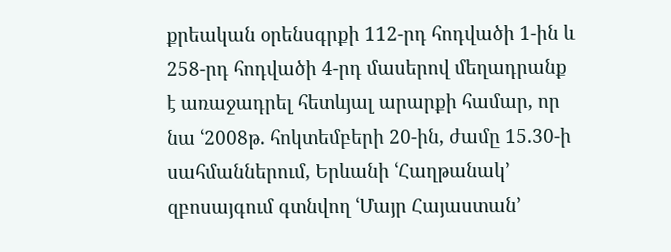քրեական օրենսգրքի 112-րդ հոդվածի 1-ին և 258-րդ հոդվածի 4-րդ մասերով մեղադրանք է առաջադրել հետևյալ արարքի համար, որ նա ՙ2008թ. հոկտեմբերի 20-ին, ժամը 15.30-ի սահմաններում, Երևանի ՙՀաղթանակ՚ զբոսայգում գտնվող ՙՄայր Հայաստան՚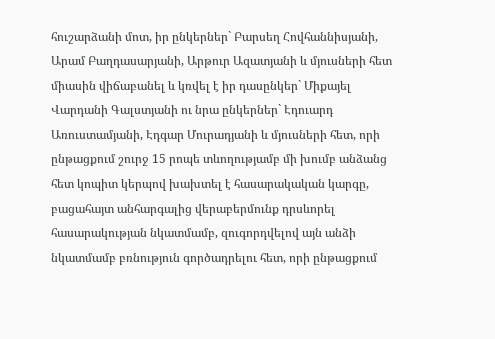հուշարձանի մոտ, իր ընկերներ` Բարսեղ Հովհաննիսյանի, Արամ Բաղդասարյանի, Արթուր Ազատյանի և մյուսների հետ միասին վիճաբանել և կռվել է իր դասընկեր` Միքայել Վարդանի Գալստյանի ու նրա ընկերներ` Էդուարդ Առուստամյանի, Էդգար Մուրադյանի և մյուսների հետ, որի ընթացքում շուրջ 15 րոպե տևողությամբ մի խումբ անձանց հետ կոպիտ կերպով խախտել է հասարակական կարգը, բացահայտ անհարգալից վերաբերմունք դրսևորել հասարակության նկատմամբ, զուգորդվելով այն անձի նկատմամբ բռնություն գործադրելու հետ, որի ընթացքում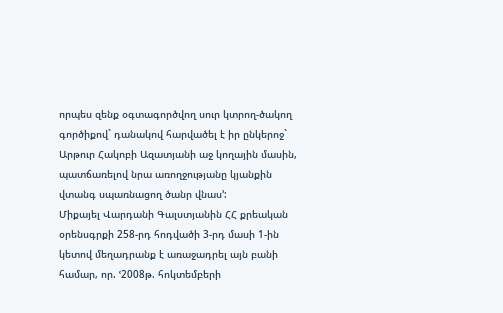որպես զենք օգտագործվող սուր կտրող-ծակող գործիքով` դանակով հարվածել է իր ընկերոջ` Արթուր Հակոբի Ազատյանի աջ կողային մասին, պատճառելով նրա առողջությանը կյանքին վտանգ սպառնացող ծանր վնաս՚:
Միքայել Վարդանի Գալստյանին ՀՀ քրեական օրենսգրքի 258-րդ հոդվածի 3-րդ մասի 1-ին կետով մեղադրանք է առաջադրել այն բանի համար, որ. ՙ2008թ. հոկտեմբերի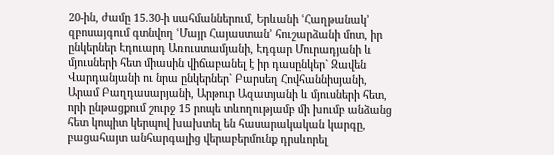20-ին, ժամը 15.30-ի սահմաններում, Երևանի ՙՀաղթանակ՚ զբոսայգում գտնվող ՙՄայր Հայաստան՚ հուշարձանի մոտ, իր ընկերներ Էդուարդ Առուստամյանի, Էդգար Մուրադյանի և մյուսների հետ միասին վիճաբանել է իր դասընկեր` Զավեն Վարդանյանի ու նրա ընկերներ` Բարսեղ Հովհաննիսյանի, Արամ Բաղդասարյանի, Արթուր Ազատյանի և մյուսների հետ, որի ընթացքում շուրջ 15 րոպե տևողությամբ մի խումբ անձանց հետ կոպիտ կերպով խախտել են հասարակական կարգը, բացահայտ անհարգալից վերաբերմունք դրսևորել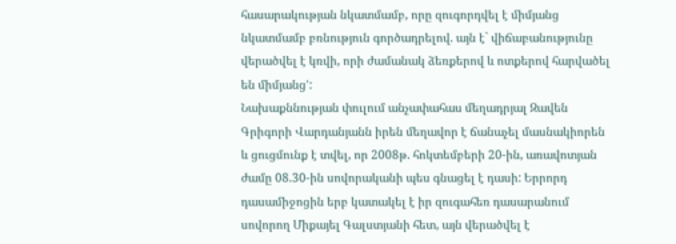հասարակության նկատմամբ, որը զուգորդվել է միմյանց նկատմամբ բռնություն գործադրելով. այն է` վիճաբանությունը վերածվել է կռվի, որի ժամանակ ձեռքերով և ոտքերով հարվածել են միմյանց՚:
Նախաքննության փուլում անչափահաս մեղադրյալ Զավեն Գրիգորի Վարդանյանն իրեն մեղավոր է ճանաչել մասնակիորեն և ցուցմունք է տվել, որ 2008թ. հոկտեմբերի 20-ին, առավոտյան ժամը 08.30-ին սովորականի պես գնացել է դասի: Երրորդ դասամիջոցին երբ կատակել է իր զուգահեռ դասարանում սովորող Միքայել Գալստյանի հետ, այն վերածվել է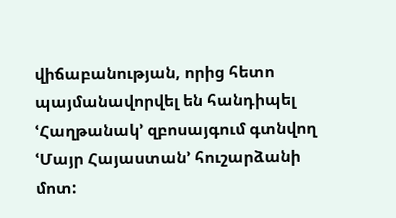վիճաբանության, որից հետո պայմանավորվել են հանդիպել ՙՀաղթանակ՚ զբոսայգում գտնվող ՙՄայր Հայաստան՚ հուշարձանի մոտ: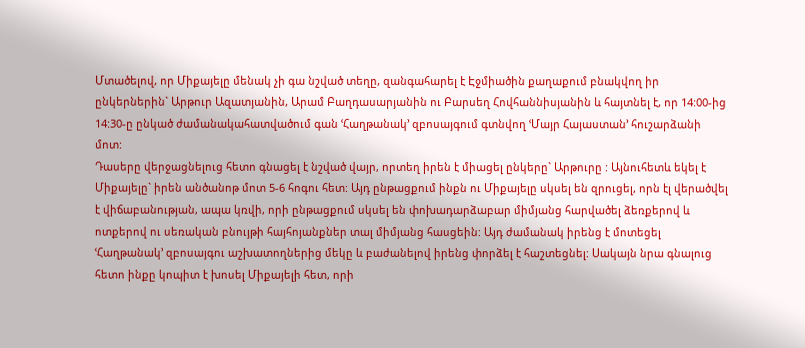Մտածելով, որ Միքայելը մենակ չի գա նշված տեղը, զանգահարել է Էջմիածին քաղաքում բնակվող իր ընկերներին` Արթուր Ազատյանին, Արամ Բաղդասարյանին ու Բարսեղ Հովհաննիսյանին և հայտնել է, որ 14:00-ից 14:30-ը ընկած ժամանակահատվածում գան ՙՀաղթանակ՚ զբոսայգում գտնվող ՙՄայր Հայաստան՚ հուշարձանի մոտ:
Դասերը վերջացնելուց հետո գնացել է նշված վայր, որտեղ իրեն է միացել ընկերը` Արթուրը : Այնուհետև եկել է Միքայելը` իրեն անծանոթ մոտ 5-6 հոգու հետ: Այդ ընթացքում ինքն ու Միքայելը սկսել են զրուցել, որն էլ վերածվել է վիճաբանության, ապա կռվի, որի ընթացքում սկսել են փոխադարձաբար միմյանց հարվածել ձեռքերով և ոտքերով ու սեռական բնույթի հայհոյանքներ տալ միմյանց հասցեին: Այդ ժամանակ իրենց է մոտեցել ՙՀաղթանակ՚ զբոսայգու աշխատողներից մեկը և բաժանելով իրենց փորձել է հաշտեցնել: Սակայն նրա գնալուց հետո ինքը կոպիտ է խոսել Միքայելի հետ, որի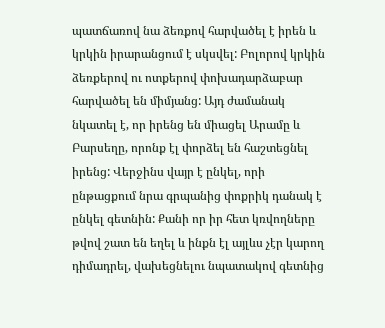պատճառով նա ձեռքով հարվածել է իրեն և կրկին իրարանցում է սկսվել: Բոլորով կրկին ձեռքերով ու ոտքերով փոխադարձաբար հարվածել են միմյանց: Այդ ժամանակ նկատել է, որ իրենց են միացել Արամը և Բարսեղը, որոնք էլ փորձել են հաշտեցնել իրենց: Վերջինս վայր է ընկել, որի ընթացքում նրա գրպանից փոքրիկ դանակ է ընկել գետնին: Քանի որ իր հետ կռվողները թվով շատ են եղել և ինքն էլ այլևս չէր կարող դիմադրել, վախեցնելու նպատակով գետնից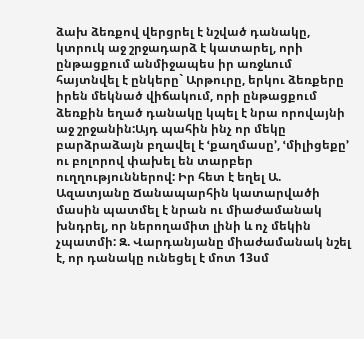ձախ ձեռքով վերցրել է նշված դանակը, կտրուկ աջ շրջադարձ է կատարել, որի ընթացքում անմիջապես իր առջևում հայտնվել է ընկերը` Արթուրը, երկու ձեռքերը իրեն մեկնած վիճակում, որի ընթացքում ձեռքին եղած դանակը կպել է նրա որովայնի աջ շրջանին:Այդ պահին ինչ որ մեկը բարձրաձայն բղավել է ՙքաղմասը՚, ՙմիլիցեքը՚ ու բոլորով փախել են տարբեր ուղղություններով: Իր հետ է եղել Ա. Ազատյանը Ճանապարհին կատարվածի մասին պատմել է նրան ու միաժամանակ խնդրել, որ ներողամիտ լինի և ոչ մեկին չպատմի: Զ. Վարդանյանը միաժամանակ նշել է, որ դանակը ունեցել է մոտ 13սմ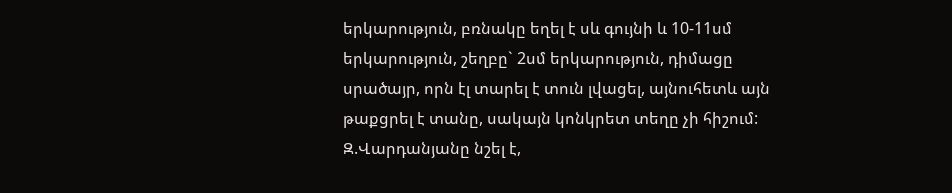երկարություն, բռնակը եղել է սև գույնի և 10-11սմ երկարություն, շեղբը` 2սմ երկարություն, դիմացը սրածայր, որն էլ տարել է տուն լվացել, այնուհետև այն թաքցրել է տանը, սակայն կոնկրետ տեղը չի հիշում: Զ.Վարդանյանը նշել է,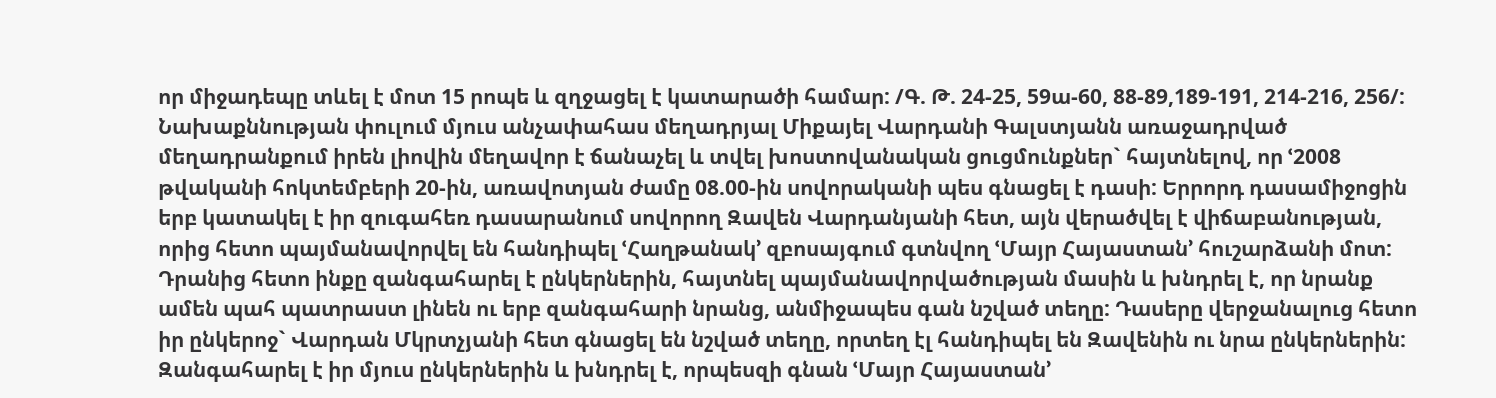որ միջադեպը տևել է մոտ 15 րոպե և զղջացել է կատարածի համար: /Գ. Թ. 24-25, 59ա-60, 88-89,189-191, 214-216, 256/:
Նախաքննության փուլում մյուս անչափահաս մեղադրյալ Միքայել Վարդանի Գալստյանն առաջադրված մեղադրանքում իրեն լիովին մեղավոր է ճանաչել և տվել խոստովանական ցուցմունքներ` հայտնելով, որ ՙ2008 թվականի հոկտեմբերի 20-ին, առավոտյան ժամը 08.00-ին սովորականի պես գնացել է դասի: Երրորդ դասամիջոցին երբ կատակել է իր զուգահեռ դասարանում սովորող Զավեն Վարդանյանի հետ, այն վերածվել է վիճաբանության, որից հետո պայմանավորվել են հանդիպել ՙՀաղթանակ՚ զբոսայգում գտնվող ՙՄայր Հայաստան՚ հուշարձանի մոտ: Դրանից հետո ինքը զանգահարել է ընկերներին, հայտնել պայմանավորվածության մասին և խնդրել է, որ նրանք ամեն պահ պատրաստ լինեն ու երբ զանգահարի նրանց, անմիջապես գան նշված տեղը: Դասերը վերջանալուց հետո իր ընկերոջ` Վարդան Մկրտչյանի հետ գնացել են նշված տեղը, որտեղ էլ հանդիպել են Զավենին ու նրա ընկերներին: Զանգահարել է իր մյուս ընկերներին և խնդրել է, որպեսզի գնան ՙՄայր Հայաստան՚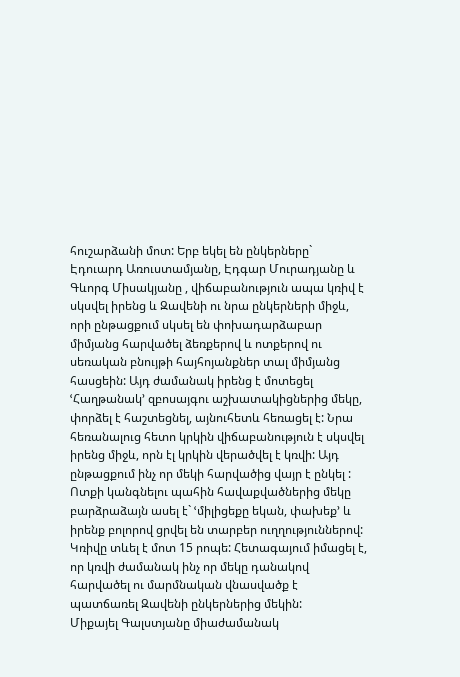հուշարձանի մոտ: Երբ եկել են ընկերները` Էդուարդ Առուստամյանը, Էդգար Մուրադյանը և Գևորգ Միսակյանը , վիճաբանություն ապա կռիվ է սկսվել իրենց և Զավենի ու նրա ընկերների միջև, որի ընթացքում սկսել են փոխադարձաբար միմյանց հարվածել ձեռքերով և ոտքերով ու սեռական բնույթի հայհոյանքներ տալ միմյանց հասցեին: Այդ ժամանակ իրենց է մոտեցել ՙՀաղթանակ՚ զբոսայգու աշխատակիցներից մեկը, փորձել է հաշտեցնել, այնուհետև հեռացել է: Նրա հեռանալուց հետո կրկին վիճաբանություն է սկսվել իրենց միջև, որն էլ կրկին վերածվել է կռվի: Այդ ընթացքում ինչ որ մեկի հարվածից վայր է ընկել : Ոտքի կանգնելու պահին հավաքվածներից մեկը բարձրաձայն ասել է` ՙմիլիցեքը եկան, փախեք՚ և իրենք բոլորով ցրվել են տարբեր ուղղություններով: Կռիվը տևել է մոտ 15 րոպե: Հետագայում իմացել է, որ կռվի ժամանակ ինչ որ մեկը դանակով հարվածել ու մարմնական վնասվածք է պատճառել Զավենի ընկերներից մեկին:
Միքայել Գալստյանը միաժամանակ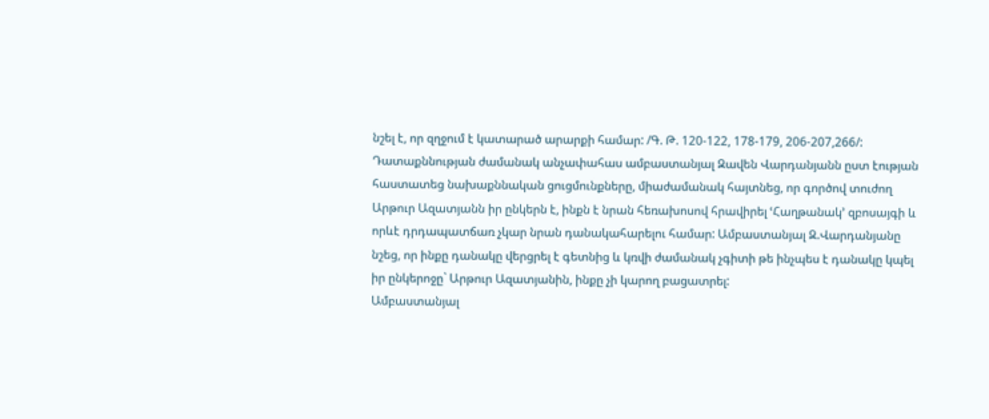նշել է, որ զղջում է կատարած արարքի համար: /Գ. Թ. 120-122, 178-179, 206-207,266/:
Դատաքննության ժամանակ անչափահաս ամբաստանյալ Զավեն Վարդանյանն ըստ էության հաստատեց նախաքննական ցուցմունքները, միաժամանակ հայտնեց, որ գործով տուժող Արթուր Ազատյանն իր ընկերն է, ինքն է նրան հեռախոսով հրավիրել ՙՀաղթանակ՚ զբոսայգի և որևէ դրդապատճառ չկար նրան դանակահարելու համար: Ամբաստանյալ Զ.Վարդանյանը նշեց, որ ինքը դանակը վերցրել է գետնից և կռվի ժամանակ չգիտի թե ինչպես է դանակը կպել իր ընկերոջը` Արթուր Ազատյանին, ինքը չի կարող բացատրել:
Ամբաստանյալ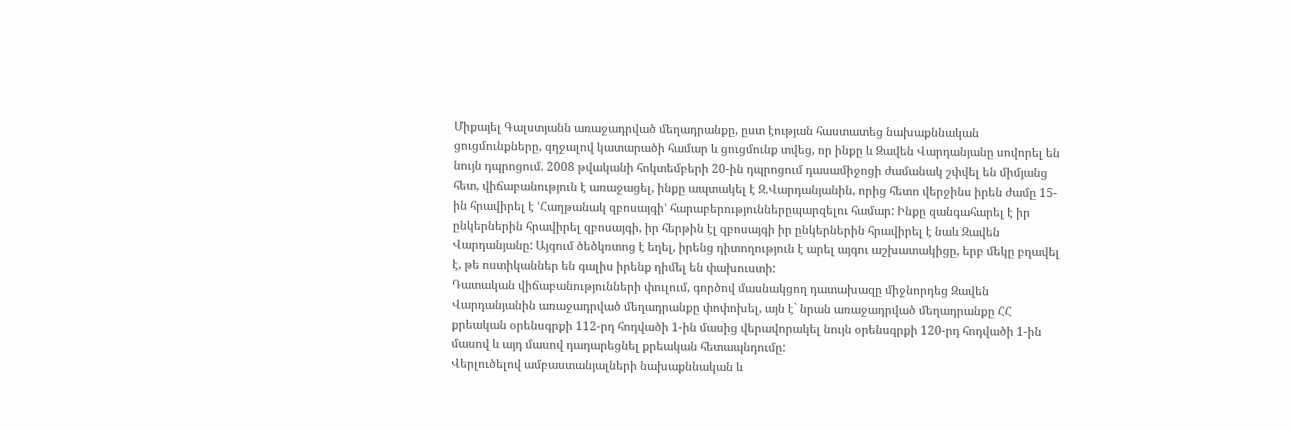Միքայել Գալստյանն առաջադրված մեղադրանքը, ըստ էության հաստատեց նախաքննական ցուցմունքները, զղջալով կատարածի համար և ցուցմունք տվեց, որ ինքը և Զավեն Վարդանյանը սովորել են նույն դպրոցում. 2008 թվականի հոկտեմբերի 20-ին դպրոցում դասամիջոցի ժամանակ շփվել են միմյանց հետ, վիճաբանություն է առաջացել, ինքը ապտակել է Զ.Վարդանյանին, որից հետո վերջինս իրեն ժամը 15-ին հրավիրել է ՙՀաղթանակ զբոսայգի՚ հարաբերություններըպարզելու համար: Ինքը զանգահարել է իր ընկերներին հրավիրել զբոսայգի, իր հերթին էլ զբոսայգի իր ընկերներին հրավիրել է նաև Զավեն Վարդանյանը: Այգում ծեծկռտոց է եղել, իրենց դիտողություն է արել այգու աշխատակիցը, երբ մեկը բղավել է, թե ոստիկաններ են գալիս իրենք դիմել են փախուստի:
Դատական վիճաբանությունների փուլում, գործով մասնակցող դատախազը միջնորդեց Զավեն Վարդանյանին առաջադրված մեղադրանքը փոփոխել, այն է` նրան առաջադրված մեղադրանքը ՀՀ քրեական օրենսգրքի 112-րդ հոդվածի 1-ին մասից վերավորակել նույն օրենսգրքի 120-րդ հոդվածի 1-ին մասով և այդ մասով դադարեցնել քրեական հետապնդումը:
Վերլուծելով ամբաստանյալների նախաքննական և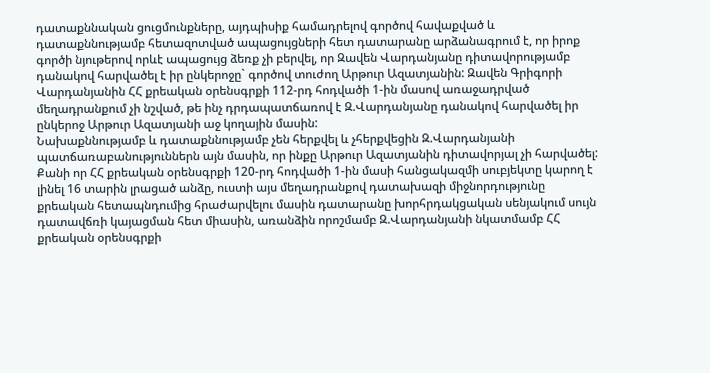դատաքննական ցուցմունքները, այդպիսիք համադրելով գործով հավաքված և դատաքննությամբ հետազոտված ապացույցների հետ դատարանը արձանագրում է, որ իրոք գործի նյութերով որևէ ապացույց ձեռք չի բերվել, որ Զավեն Վարդանյանը դիտավորությամբ դանակով հարվածել է իր ընկերոջը` գործով տուժող Արթուր Ազատյանին: Զավեն Գրիգորի Վարդանյանին ՀՀ քրեական օրենսգրքի 112-րդ հոդվածի 1-ին մասով առաջադրված մեղադրանքում չի նշված, թե ինչ դրդապատճառով է Զ.Վարդանյանը դանակով հարվածել իր ընկերոջ Արթուր Ազատյանի աջ կողային մասին:
Նախաքննությամբ և դատաքննությամբ չեն հերքվել և չհերքվեցին Զ.Վարդանյանի պատճառաբանություններն այն մասին, որ ինքը Արթուր Ազատյանին դիտավորյալ չի հարվածել:
Քանի որ ՀՀ քրեական օրենսգրքի 120-րդ հոդվածի 1-ին մասի հանցակազմի սուբյեկտը կարող է լինել 16 տարին լրացած անձը, ուստի այս մեղադրանքով դատախազի միջնորդությունը քրեական հետապնդումից հրաժարվելու մասին դատարանը խորհրդակցական սենյակում սույն դատավճռի կայացման հետ միասին, առանձին որոշմամբ Զ.Վարդանյանի նկատմամբ ՀՀ քրեական օրենսգրքի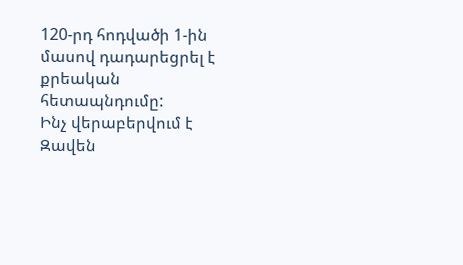120-րդ հոդվածի 1-ին մասով դադարեցրել է քրեական հետապնդումը:
Ինչ վերաբերվում է Զավեն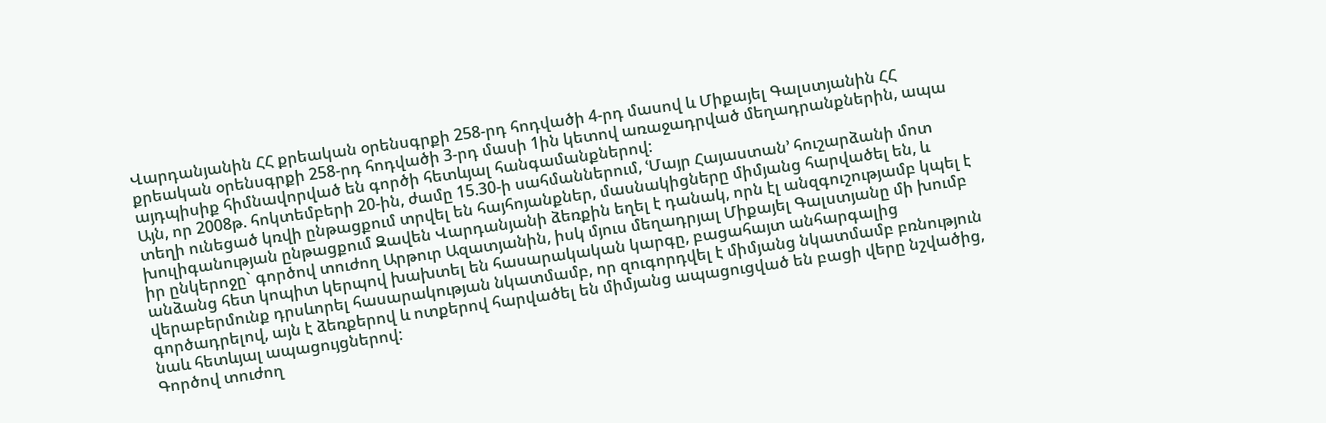Վարդանյանին ՀՀ քրեական օրենսգրքի 258-րդ հոդվածի 4-րդ մասով և Միքայել Գալստյանին ՀՀ քրեական օրենսգրքի 258-րդ հոդվածի 3-րդ մասի 1ին կետով առաջադրված մեղադրանքներին, ապա այդպիսիք հիմնավորված են գործի հետևյալ հանգամանքներով:
Այն, որ 2008թ. հոկտեմբերի 20-ին, ժամը 15.30-ի սահմաններում, ՙՄայր Հայաստան՚ հուշարձանի մոտ տեղի ունեցած կռվի ընթացքում տրվել են հայհոյանքներ, մասնակիցները միմյանց հարվածել են, և խուլիգանության ընթացքում Զավեն Վարդանյանի ձեռքին եղել է դանակ, որն էլ անզգուշությամբ կպել է իր ընկերոջը` գործով տուժող Արթուր Ազատյանին, իսկ մյուս մեղադրյալ Միքայել Գալստյանը մի խումբ անձանց հետ կոպիտ կերպով խախտել են հասարակական կարգը, բացահայտ անհարգալից վերաբերմունք դրսևորել հասարակության նկատմամբ, որ զուգորդվել է միմյանց նկատմամբ բռնություն գործադրելով, այն է ձեռքերով և ոտքերով հարվածել են միմյանց ապացուցված են բացի վերը նշվածից, նաև հետևյալ ապացույցներով:
Գործով տուժող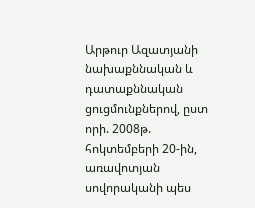Արթուր Ազատյանի նախաքննական և դատաքննական ցուցմունքներով, ըստ որի. 2008թ. հոկտեմբերի 20-ին, առավոտյան սովորականի պես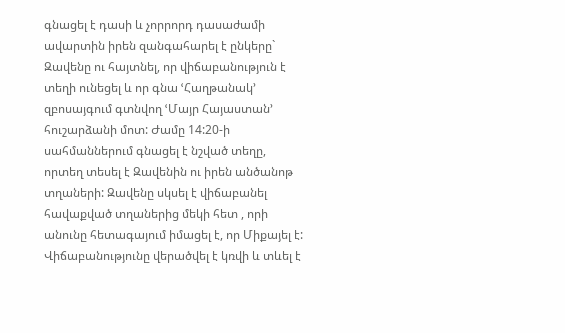գնացել է դասի և չորրորդ դասաժամի ավարտին իրեն զանգահարել է ընկերը` Զավենը ու հայտնել, որ վիճաբանություն է տեղի ունեցել և որ գնա ՙՀաղթանակ՚ զբոսայգում գտնվող ՙՄայր Հայաստան՚ հուշարձանի մոտ: Ժամը 14:20-ի սահմաններում գնացել է նշված տեղը, որտեղ տեսել է Զավենին ու իրեն անծանոթ տղաների: Զավենը սկսել է վիճաբանել հավաքված տղաներից մեկի հետ , որի անունը հետագայում իմացել է, որ Միքայել է: Վիճաբանությունը վերածվել է կռվի և տևել է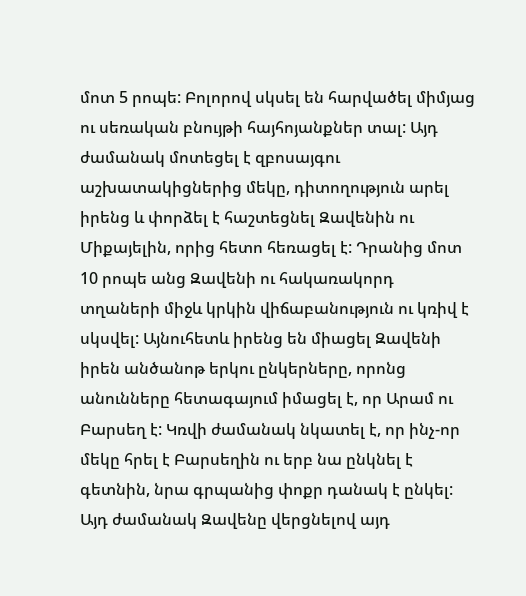մոտ 5 րոպե: Բոլորով սկսել են հարվածել միմյաց ու սեռական բնույթի հայհոյանքներ տալ: Այդ ժամանակ մոտեցել է զբոսայգու աշխատակիցներից մեկը, դիտողություն արել իրենց և փորձել է հաշտեցնել Զավենին ու Միքայելին, որից հետո հեռացել է: Դրանից մոտ 10 րոպե անց Զավենի ու հակառակորդ տղաների միջև կրկին վիճաբանություն ու կռիվ է սկսվել: Այնուհետև իրենց են միացել Զավենի իրեն անծանոթ երկու ընկերները, որոնց անունները հետագայում իմացել է, որ Արամ ու Բարսեղ է: Կռվի ժամանակ նկատել է, որ ինչ-որ մեկը հրել է Բարսեղին ու երբ նա ընկնել է գետնին, նրա գրպանից փոքր դանակ է ընկել: Այդ ժամանակ Զավենը վերցնելով այդ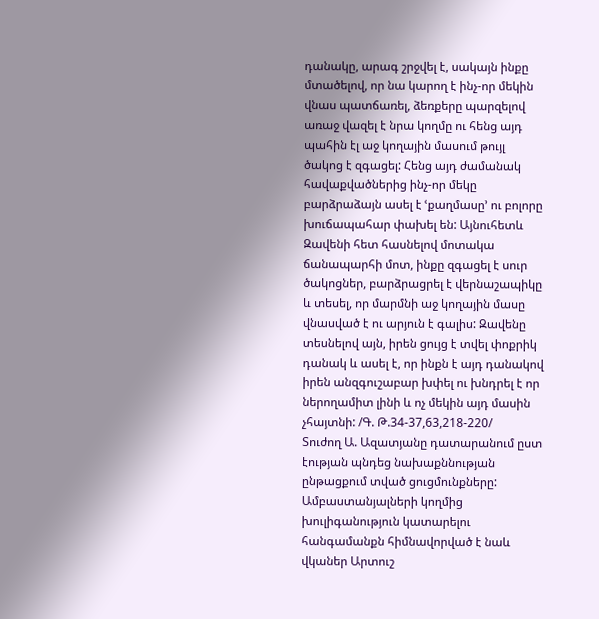դանակը, արագ շրջվել է, սակայն ինքը մտածելով, որ նա կարող է ինչ-որ մեկին վնաս պատճառել, ձեռքերը պարզելով առաջ վազել է նրա կողմը ու հենց այդ պահին էլ աջ կողային մասում թույլ ծակոց է զգացել: Հենց այդ ժամանակ հավաքվածներից ինչ-որ մեկը բարձրաձայն ասել է ՙքաղմասը՚ ու բոլորը խուճապահար փախել են: Այնուհետև Զավենի հետ հասնելով մոտակա ճանապարհի մոտ, ինքը զգացել է սուր ծակոցներ, բարձրացրել է վերնաշապիկը և տեսել, որ մարմնի աջ կողային մասը վնասված է ու արյուն է գալիս: Զավենը տեսնելով այն, իրեն ցույց է տվել փոքրիկ դանակ և ասել է, որ ինքն է այդ դանակով իրեն անզգուշաբար խփել ու խնդրել է որ ներողամիտ լինի և ոչ մեկին այդ մասին չհայտնի: /Գ. Թ.34-37,63,218-220/
Տուժող Ա. Ազատյանը դատարանում ըստ էության պնդեց նախաքննության ընթացքում տված ցուցմունքները:
Ամբաստանյալների կողմից խուլիգանություն կատարելու հանգամանքն հիմնավորված է նաև վկաներ Արտուշ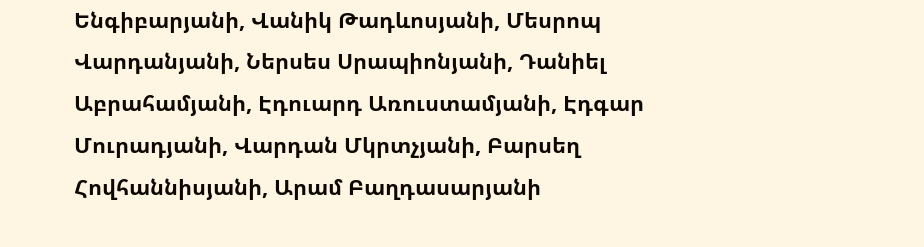Ենգիբարյանի, Վանիկ Թադևոսյանի, Մեսրոպ Վարդանյանի, Ներսես Սրապիոնյանի, Դանիել Աբրահամյանի, Էդուարդ Առուստամյանի, Էդգար Մուրադյանի, Վարդան Մկրտչյանի, Բարսեղ Հովհաննիսյանի, Արամ Բաղդասարյանի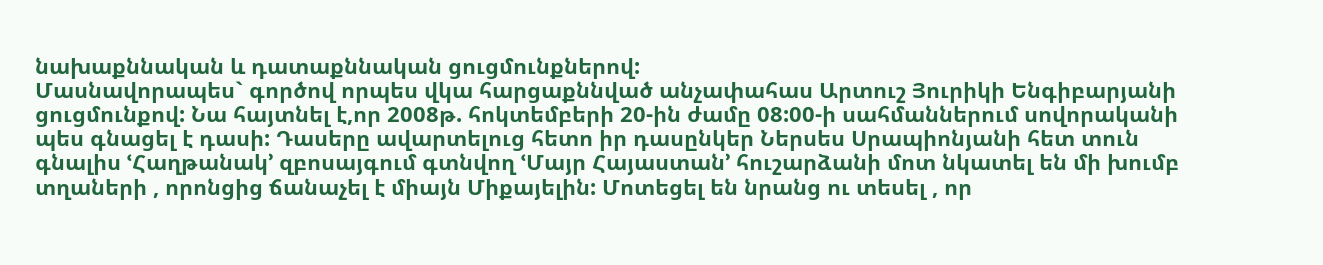նախաքննական և դատաքննական ցուցմունքներով:
Մասնավորապես` գործով որպես վկա հարցաքննված անչափահաս Արտուշ Յուրիկի Ենգիբարյանի ցուցմունքով: Նա հայտնել է,որ 2008թ. հոկտեմբերի 20-ին ժամը 08:00-ի սահմաններում սովորականի պես գնացել է դասի: Դասերը ավարտելուց հետո իր դասընկեր Ներսես Սրապիոնյանի հետ տուն գնալիս ՙՀաղթանակ՚ զբոսայգում գտնվող ՙՄայր Հայաստան՚ հուշարձանի մոտ նկատել են մի խումբ տղաների , որոնցից ճանաչել է միայն Միքայելին: Մոտեցել են նրանց ու տեսել , որ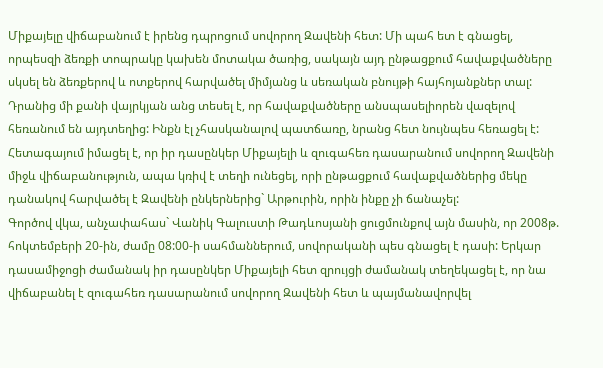Միքայելը վիճաբանում է իրենց դպրոցում սովորող Զավենի հետ: Մի պահ ետ է գնացել, որպեսզի ձեռքի տոպրակը կախեն մոտակա ծառից, սակայն այդ ընթացքում հավաքվածները սկսել են ձեռքերով և ոտքերով հարվածել միմյանց և սեռական բնույթի հայհոյանքներ տալ: Դրանից մի քանի վայրկյան անց տեսել է, որ հավաքվածները անսպասելիորեն վազելով հեռանում են այդտեղից: Ինքն էլ չհասկանալով պատճառը, նրանց հետ նույնպես հեռացել է: Հետագայում իմացել է, որ իր դասընկեր Միքայելի և զուգահեռ դասարանում սովորող Զավենի միջև վիճաբանություն, ապա կռիվ է տեղի ունեցել, որի ընթացքում հավաքվածներից մեկը դանակով հարվածել է Զավենի ընկերներից` Արթուրին, որին ինքը չի ճանաչել:
Գործով վկա, անչափահաս` Վանիկ Գալուստի Թադևոսյանի ցուցմունքով այն մասին, որ 2008թ. հոկտեմբերի 20-ին, ժամը 08:00-ի սահմաններում, սովորականի պես գնացել է դասի: Երկար դասամիջոցի ժամանակ իր դասընկեր Միքայելի հետ զրույցի ժամանակ տեղեկացել է, որ նա վիճաբանել է զուգահեռ դասարանում սովորող Զավենի հետ և պայմանավորվել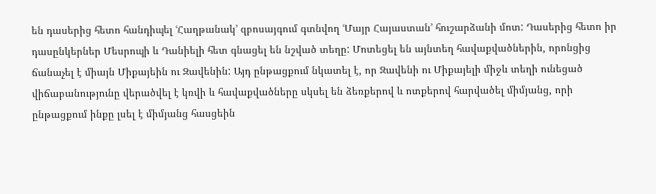են դասերից հետո հանդիպել ՙՀաղթանակ՚ զբոսայգում գտնվող ՙՄայր Հայաստան՚ հուշարձանի մոտ: Դասերից հետո իր դասընկերներ Մեսրոպի և Դանիելի հետ գնացել են նշված տեղը: Մոտեցել են այնտեղ հավաքվածներին, որոնցից ճանաչել է միայն Միքայեին ու Զավենին: Այդ ընթացքում նկատել է, որ Զավենի ու Միքայելի միջև տեղի ունեցած վիճաբանությունը վերածվել է կռվի և հավաքվածները սկսել են ձեռքերով և ոտքերով հարվածել միմյանց, որի ընթացքում ինքը լսել է միմյանց հասցեին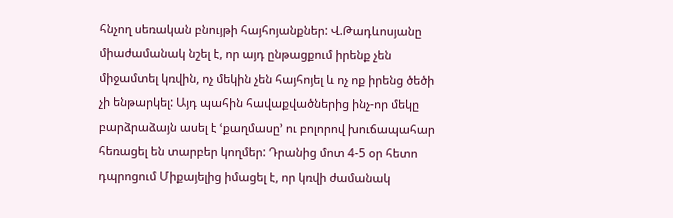հնչող սեռական բնույթի հայհոյանքներ: Վ.Թադևոսյանը միաժամանակ նշել է, որ այդ ընթացքում իրենք չեն միջամտել կռվին, ոչ մեկին չեն հայհոյել և ոչ ոք իրենց ծեծի չի ենթարկել: Այդ պահին հավաքվածներից ինչ-որ մեկը բարձրաձայն ասել է ՙքաղմասը՚ ու բոլորով խուճապահար հեռացել են տարբեր կողմեր: Դրանից մոտ 4-5 օր հետո դպրոցում Միքայելից իմացել է, որ կռվի ժամանակ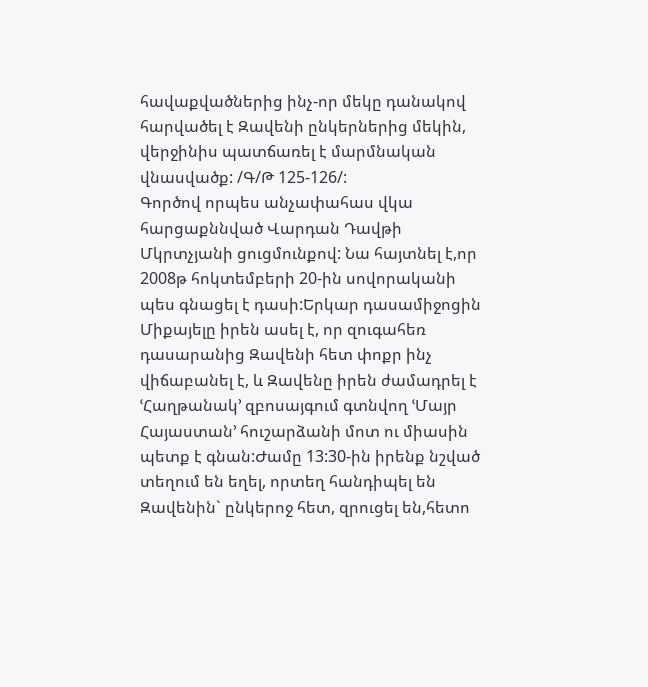հավաքվածներից ինչ-որ մեկը դանակով հարվածել է Զավենի ընկերներից մեկին, վերջինիս պատճառել է մարմնական վնասվածք: /Գ/Թ 125-126/:
Գործով որպես անչափահաս վկա հարցաքննված Վարդան Դավթի Մկրտչյանի ցուցմունքով: Նա հայտնել է,որ 2008թ հոկտեմբերի 20-ին սովորականի պես գնացել է դասի:Երկար դասամիջոցին Միքայելը իրեն ասել է, որ զուգահեռ դասարանից Զավենի հետ փոքր ինչ վիճաբանել է, և Զավենը իրեն ժամադրել է ՙՀաղթանակ՚ զբոսայգում գտնվող ՙՄայր Հայաստան՚ հուշարձանի մոտ ու միասին պետք է գնան:Ժամը 13:30-ին իրենք նշված տեղում են եղել, որտեղ հանդիպել են Զավենին` ընկերոջ հետ, զրուցել են,հետո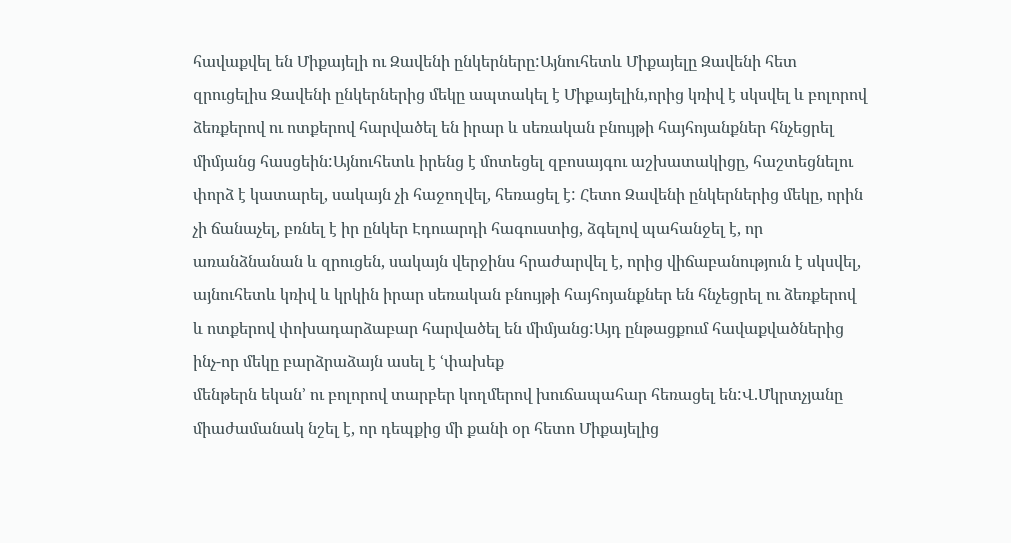հավաքվել են Միքայելի ու Զավենի ընկերները:Այնուհետև Միքայելը Զավենի հետ զրուցելիս Զավենի ընկերներից մեկը ապտակել է Միքայելին,որից կռիվ է սկսվել և բոլորով ձեռքերով ու ոտքերով հարվածել են իրար և սեռական բնույթի հայհոյանքներ հնչեցրել միմյանց հասցեին:Այնուհետև իրենց է մոտեցել զբոսայգու աշխատակիցը, հաշտեցնելու փորձ է կատարել, սակայն չի հաջողվել, հեռացել է: Հետո Զավենի ընկերներից մեկը, որին չի ճանաչել, բռնել է իր ընկեր Էդուարդի հագուստից, ձգելով պահանջել է, որ առանձնանան և զրուցեն, սակայն վերջինս հրաժարվել է, որից վիճաբանություն է սկսվել, այնուհետև կռիվ և կրկին իրար սեռական բնույթի հայհոյանքներ են հնչեցրել ու ձեռքերով և ոտքերով փոխադարձաբար հարվածել են միմյանց:Այդ ընթացքում հավաքվածներից ինչ-որ մեկը բարձրաձայն ասել է ՙփախեք
մենթերն եկան՚ ու բոլորով տարբեր կողմերով խուճապահար հեռացել են:Վ.Մկրտչյանը միաժամանակ նշել է, որ դեպքից մի քանի օր հետո Միքայելից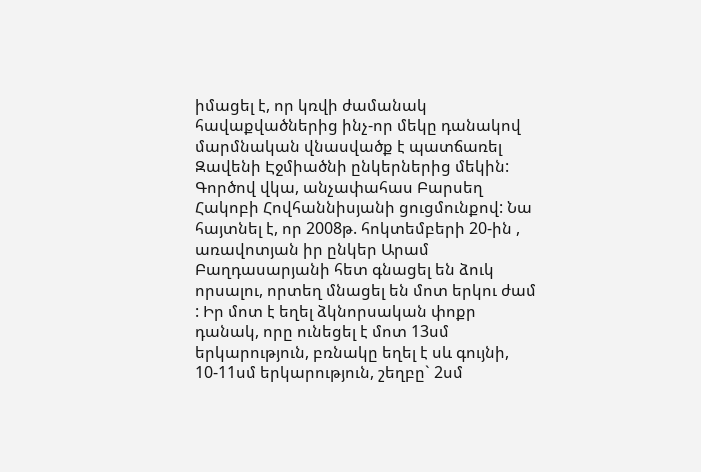իմացել է, որ կռվի ժամանակ հավաքվածներից ինչ-որ մեկը դանակով մարմնական վնասվածք է պատճառել Զավենի Էջմիածնի ընկերներից մեկին:
Գործով վկա, անչափահաս Բարսեղ Հակոբի Հովհաննիսյանի ցուցմունքով: Նա հայտնել է, որ 2008թ. հոկտեմբերի 20-ին , առավոտյան իր ընկեր Արամ Բաղդասարյանի հետ գնացել են ձուկ որսալու, որտեղ մնացել են մոտ երկու ժամ : Իր մոտ է եղել ձկնորսական փոքր դանակ, որը ունեցել է մոտ 13սմ երկարություն, բռնակը եղել է սև գույնի, 10-11սմ երկարություն, շեղբը` 2սմ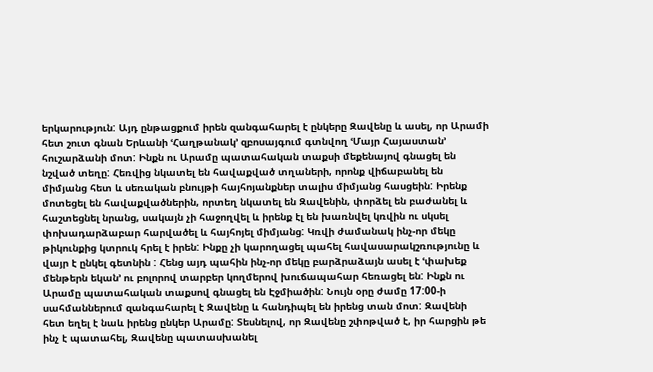երկարություն: Այդ ընթացքում իրեն զանգահարել է ընկերը Զավենը և ասել, որ Արամի հետ շուտ գնան Երևանի ՙՀաղթանակ՚ զբոսայգում գտնվող ՙՄայր Հայաստան՚ հուշարձանի մոտ: Ինքն ու Արամը պատահական տաքսի մեքենայով գնացել են նշված տեղը: Հեռվից նկատել են հավաքված տղաների, որոնք վիճաբանել են միմյանց հետ և սեռական բնույթի հայհոյանքներ տալիս միմյանց հասցեին: Իրենք մոտեցել են հավաքվածներին, որտեղ նկատել են Զավենին, փորձել են բաժանել և հաշտեցնել նրանց, սակայն չի հաջողվել և իրենք էլ են խառնվել կռվին ու սկսել փոխադարձաբար հարվածել և հայհոյել միմյանց: Կռվի ժամանակ ինչ-որ մեկը թիկունքից կտրուկ հրել է իրեն: Ինքը չի կարողացել պահել հավասարակշռությունը և վայր է ընկել գետնին : Հենց այդ պահին ինչ-որ մեկը բարձրաձայն ասել է ՙփախեք մենթերն եկան՚ ու բոլորով տարբեր կողմերով խուճապահար հեռացել են: Ինքն ու Արամը պատահական տաքսով գնացել են Էջմիածին: Նույն օրը ժամը 17:00-ի սահմաններում զանգահարել է Զավենը և հանդիպել են իրենց տան մոտ: Զավենի հետ եղել է նաև իրենց ընկեր Արամը: Տեսնելով, որ Զավենը շփոթված է, իր հարցին թե ինչ է պատահել, Զավենը պատասխանել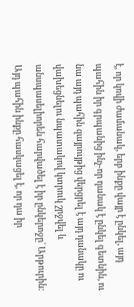է, որ կռվի ժամանակ, երբ ինքը վայր է ընկել, այդ պահին իր գրպանից ինչ-որ դանակ է ընկել գետնին, ու նա այդ պահին զայրույթից վերցրել է այդ դանակը ու վախեցնելու նպատակով կտրուկ շրջվել և անսպասելիորեն հարվածել է իր ընկերոջը` Արթուրին: Այդ պահին ինքը հասկացել է, որ դա իր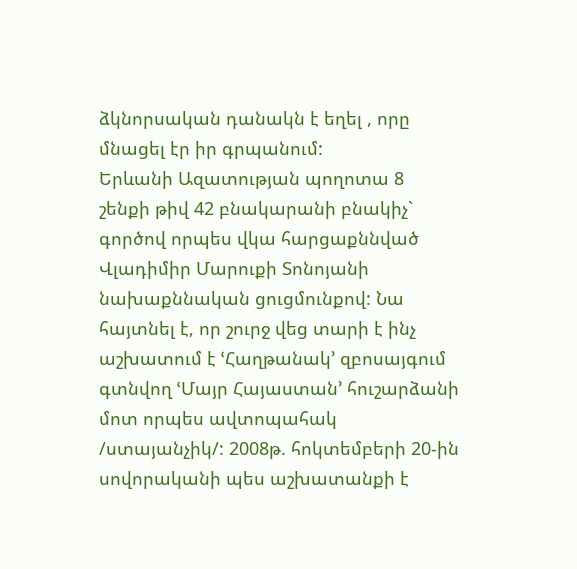ձկնորսական դանակն է եղել , որը մնացել էր իր գրպանում:
Երևանի Ազատության պողոտա 8 շենքի թիվ 42 բնակարանի բնակիչ` գործով որպես վկա հարցաքննված Վլադիմիր Մարուքի Տոնոյանի նախաքննական ցուցմունքով: Նա հայտնել է, որ շուրջ վեց տարի է ինչ աշխատում է ՙՀաղթանակ՚ զբոսայգում գտնվող ՙՄայր Հայաստան՚ հուշարձանի մոտ որպես ավտոպահակ /ստայանչիկ/: 2008թ. հոկտեմբերի 20-ին սովորականի պես աշխատանքի է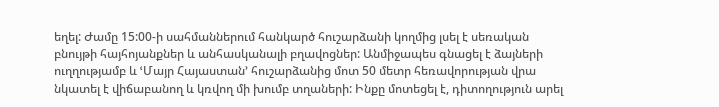եղել: Ժամը 15:00-ի սահմաններում հանկարծ հուշարձանի կողմից լսել է սեռական բնույթի հայհոյանքներ և անհասկանալի բղավոցներ: Անմիջապես գնացել է ձայների ուղղությամբ և ՙՄայր Հայաստան՚ հուշարձանից մոտ 50 մետր հեռավորության վրա նկատել է վիճաբանող և կռվող մի խումբ տղաների: Ինքը մոտեցել է, դիտողություն արել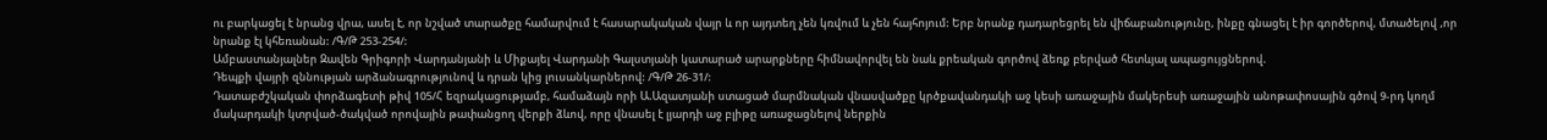ու բարկացել է նրանց վրա, ասել է, որ նշված տարածքը համարվում է հասարակական վայր և որ այդտեղ չեն կռվում և չեն հայհոյում: Երբ նրանք դադարեցրել են վիճաբանությունը, ինքը գնացել է իր գործերով, մտածելով ,որ նրանք էլ կհեռանան: /Գ/Թ 253-254/:
Ամբաստանյալներ Զավեն Գրիգորի Վարդանյանի և Միքայել Վարդանի Գալստյանի կատարած արարքները հիմնավորվել են նաև քրեական գործով ձեռք բերված հետևյալ ապացույցներով.
Դեպքի վայրի զննության արձանագրությունով և դրան կից լուսանկարներով: /Գ/Թ 26-31/:
Դատաբժշկական փորձագետի թիվ 105/Հ եզրակացությամբ, համաձայն որի Ա.Ազատյանի ստացած մարմնական վնասվածքը կրծքավանդակի աջ կեսի առաջային մակերեսի առաջային անոթափոսային գծով 9-րդ կողմ մակարդակի կտրված-ծակված որովային թափանցող վերքի ձևով, որը վնասել է լյարդի աջ բլիթը առաջացնելով ներքին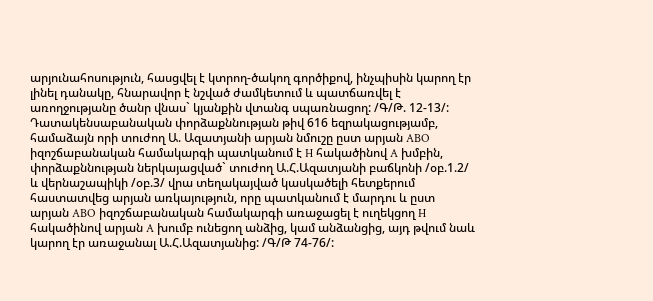արյունահոսություն, հասցվել է կտրող-ծակող գործիքով, ինչպիսին կարող էր լինել դանակը, հնարավոր է նշված ժամկետում և պատճառվել է առողջությանը ծանր վնաս` կյանքին վտանգ սպառնացող: /Գ/Թ. 12-13/:
Դատակենսաբանական փորձաքննության թիվ 616 եզրակացությամբ, համաձայն որի տուժող Ա. Ազատյանի արյան նմուշը ըստ արյան ABO իզոշճաբանական համակարգի պատկանում է H հակածինով A խմբին, փորձաքննության ներկայացված` տուժող Ա.Հ.Ազատյանի բաճկոնի /օբ.1.2/ և վերնաշապիկի /օբ.3/ վրա տեղակայված կասկածելի հետքերում հաստատվեց արյան առկայություն, որը պատկանում է մարդու և ըստ արյան ABO իզոշճաբանական համակարգի առաջացել է ուղեկցող H հակածինով արյան A խումբ ունեցող անձից, կամ անձանցից, այդ թվում նաև կարող էր առաջանալ Ա.Հ.Ազատյանից: /Գ/Թ 74-76/: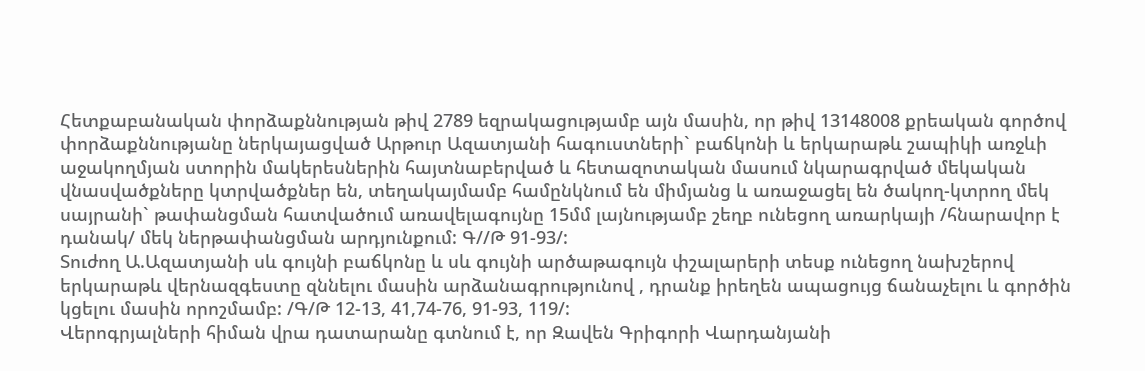Հետքաբանական փորձաքննության թիվ 2789 եզրակացությամբ այն մասին, որ թիվ 13148008 քրեական գործով փորձաքննությանը ներկայացված Արթուր Ազատյանի հագուստների` բաճկոնի և երկարաթև շապիկի առջևի աջակողմյան ստորին մակերեսներին հայտնաբերված և հետազոտական մասում նկարագրված մեկական վնասվածքները կտրվածքներ են, տեղակայմամբ համընկնում են միմյանց և առաջացել են ծակող-կտրող մեկ սայրանի` թափանցման հատվածում առավելագույնը 15մմ լայնությամբ շեղբ ունեցող առարկայի /հնարավոր է դանակ/ մեկ ներթափանցման արդյունքում: Գ//Թ 91-93/:
Տուժող Ա.Ազատյանի սև գույնի բաճկոնը և սև գույնի արծաթագույն փշալարերի տեսք ունեցող նախշերով երկարաթև վերնազգեստը զննելու մասին արձանագրությունով , դրանք իրեղեն ապացույց ճանաչելու և գործին կցելու մասին որոշմամբ: /Գ/Թ 12-13, 41,74-76, 91-93, 119/:
Վերոգրյալների հիման վրա դատարանը գտնում է, որ Զավեն Գրիգորի Վարդանյանի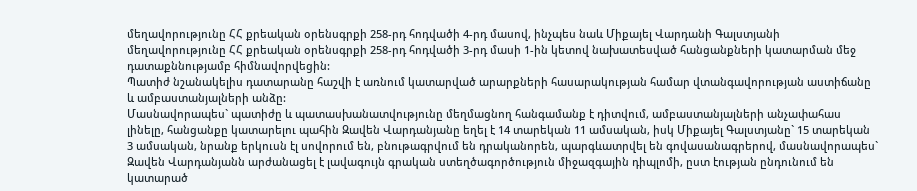մեղավորությունը ՀՀ քրեական օրենսգրքի 258-րդ հոդվածի 4-րդ մասով, ինչպես նաև Միքայել Վարդանի Գալստյանի մեղավորությունը ՀՀ քրեական օրենսգրքի 258-րդ հոդվածի 3-րդ մասի 1-ին կետով նախատեսված հանցանքների կատարման մեջ դատաքննությամբ հիմնավորվեցին:
Պատիժ նշանակելիս դատարանը հաշվի է առնում կատարված արարքների հասարակության համար վտանգավորության աստիճանը և ամբաստանյալների անձը:
Մասնավորապես` պատիժը և պատասխանատվությունը մեղմացնող հանգամանք է դիտվում, ամբաստանյալների անչափահաս լինելը, հանցանքը կատարելու պահին Զավեն Վարդանյանը եղել է 14 տարեկան 11 ամսական, իսկ Միքայել Գալստյանը` 15 տարեկան 3 ամսական, նրանք երկուսն էլ սովորում են, բնութագրվում են դրականորեն, պարգևատրվել են գովասանագրերով, մասնավորապես` Զավեն Վարդանյանն արժանացել է լավագույն գրական ստեղծագործություն միջազգային դիպլոմի, ըստ էության ընդունում են կատարած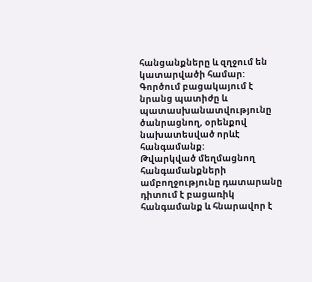հանցանքները և զղջում են կատարվածի համար:
Գործում բացակայում է նրանց պատիժը և պատասխանատվությունը ծանրացնող, օրենքով նախատեսված որևէ հանգամանք:
Թվարկված մեղմացնող հանգամանքների ամբողջությունը դատարանը դիտում է բացառիկ հանգամանք և հնարավոր է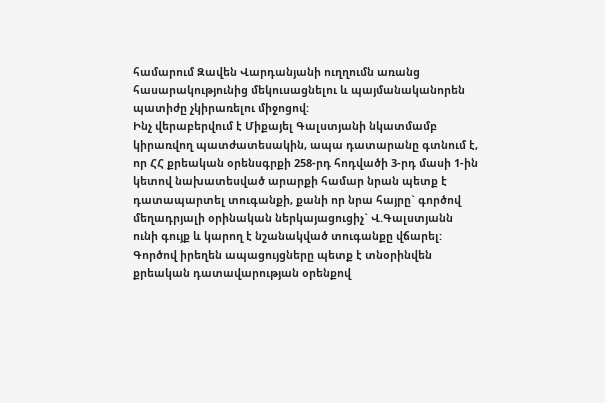համարում Զավեն Վարդանյանի ուղղումն առանց հասարակությունից մեկուսացնելու և պայմանականորեն պատիժը չկիրառելու միջոցով:
Ինչ վերաբերվում է Միքայել Գալստյանի նկատմամբ կիրառվող պատժատեսակին, ապա դատարանը գտնում է, որ ՀՀ քրեական օրենսգրքի 258-րդ հոդվածի 3-րդ մասի 1-ին կետով նախատեսված արարքի համար նրան պետք է դատապարտել տուգանքի, քանի որ նրա հայրը` գործով մեղադրյալի օրինական ներկայացուցիչ` Վ.Գալստյանն ունի գույք և կարող է նշանակված տուգանքը վճարել:
Գործով իրեղեն ապացույցները պետք է տնօրինվեն քրեական դատավարության օրենքով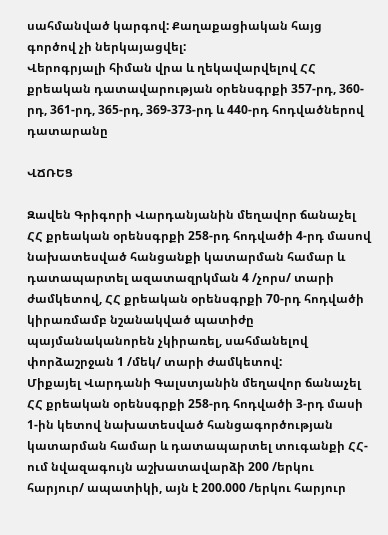սահմանված կարգով: Քաղաքացիական հայց գործով չի ներկայացվել:
Վերոգրյալի հիման վրա և ղեկավարվելով ՀՀ քրեական դատավարության օրենսգրքի 357-րդ, 360-րդ, 361-րդ, 365-րդ, 369-373-րդ և 440-րդ հոդվածներով դատարանը

ՎՃՌԵՑ

Զավեն Գրիգորի Վարդանյանին մեղավոր ճանաչել ՀՀ քրեական օրենսգրքի 258-րդ հոդվածի 4-րդ մասով նախատեսված հանցանքի կատարման համար և դատապարտել ազատազրկման 4 /չորս/ տարի ժամկետով, ՀՀ քրեական օրենսգրքի 70-րդ հոդվածի կիրառմամբ նշանակված պատիժը պայմանականորեն չկիրառել, սահմանելով փորձաշրջան 1 /մեկ/ տարի ժամկետով:
Միքայել Վարդանի Գալստյանին մեղավոր ճանաչել ՀՀ քրեական օրենսգրքի 258-րդ հոդվածի 3-րդ մասի 1-ին կետով նախատեսված հանցագործության կատարման համար և դատապարտել տուգանքի ՀՀ-ում նվազագույն աշխատավարձի 200 /երկու հարյուր/ ապատիկի, այն է 200.000 /երկու հարյուր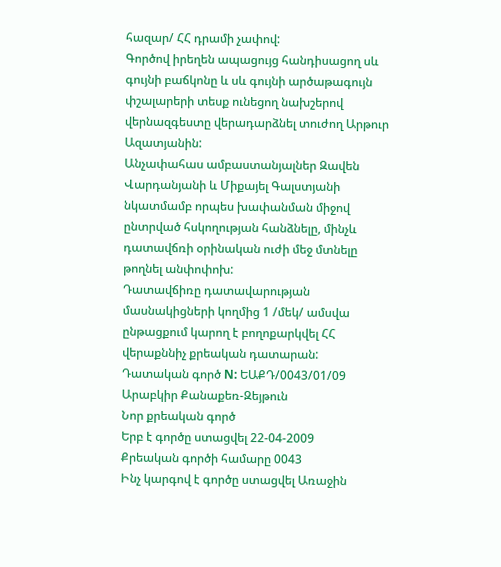հազար/ ՀՀ դրամի չափով:
Գործով իրեղեն ապացույց հանդիսացող սև գույնի բաճկոնը և սև գույնի արծաթագույն փշալարերի տեսք ունեցող նախշերով վերնազգեստը վերադարձնել տուժող Արթուր Ազատյանին:
Անչափահաս ամբաստանյալներ Զավեն Վարդանյանի և Միքայել Գալստյանի նկատմամբ որպես խափանման միջով ընտրված հսկողության հանձնելը, մինչև դատավճռի օրինական ուժի մեջ մտնելը թողնել անփոփոխ:
Դատավճիռը դատավարության մասնակիցների կողմից 1 /մեկ/ ամսվա ընթացքում կարող է բողոքարկվել ՀՀ վերաքննիչ քրեական դատարան:
Դատական գործ N: ԵԱՔԴ/0043/01/09
Արաբկիր Քանաքեռ-Զեյթուն
Նոր քրեական գործ
Երբ է գործը ստացվել 22-04-2009
Քրեական գործի համարը 0043
Ինչ կարգով է գործը ստացվել Առաջին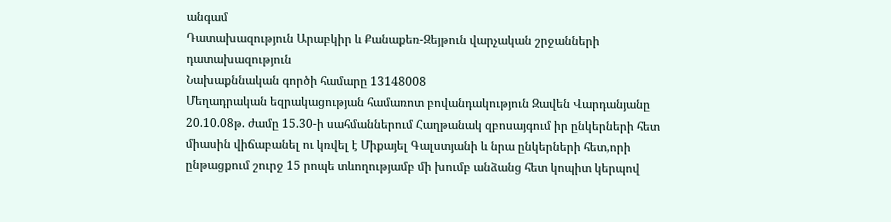անգամ
Դատախազություն Արաբկիր և Քանաքեռ-Զեյթուն վարչական շրջանների դատախազություն
Նախաքննական գործի համարը 13148008
Մեղադրական եզրակացության համառոտ բովանդակություն Զավեն Վարդանյանը 20.10.08թ. ժամը 15.30-ի սահմաններում Հաղթանակ զբոսայգում իր ընկերների հետ միասին վիճաբանել ու կռվել է Միքայել Գալստյանի և նրա ընկերների հետ,որի ընթացքում շուրջ 15 րոպե տևողությամբ մի խումբ անձանց հետ կոպիտ կերպով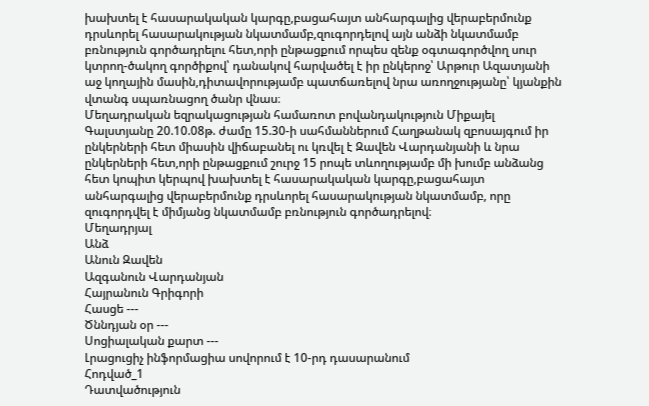խախտել է հասարակական կարգը,բացահայտ անհարգալից վերաբերմունք դրսևորել հասարակության նկատմամբ,զուգորդելով այն անձի նկատմամբ բռնություն գործադրելու հետ,որի ընթացքում որպես զենք օգտագործվող սուր կտրող-ծակող գործիքով՝ դանակով հարվածել է իր ընկերոջ՝ Արթուր Ազատյանի աջ կողային մասին,դիտավորությամբ պատճառելով նրա առողջությանը՝ կյանքին վտանգ սպառնացող ծանր վնաս։
Մեղադրական եզրակացության համառոտ բովանդակություն Միքայել Գալստյանը 20.10.08թ. ժամը 15.30-ի սահմաններում Հաղթանակ զբոսայգում իր ընկերների հետ միասին վիճաբանել ու կռվել է Զավեն Վարդանյանի և նրա ընկերների հետ,որի ընթացքում շուրջ 15 րոպե տևողությամբ մի խումբ անձանց հետ կոպիտ կերպով խախտել է հասարակական կարգը,բացահայտ անհարգալից վերաբերմունք դրսևորել հասարակության նկատմամբ, որը զուգորդվել է միմյանց նկատմամբ բռնություն գործադրելով։
Մեղադրյալ
Անձ
Անուն Զավեն
Ազգանուն Վարդանյան
Հայրանուն Գրիգորի
Հասցե ---
Ծննդյան օր ---
Սոցիալական քարտ ---
Լրացուցիչ ինֆորմացիա սովորում է 10-րդ դասարանում
Հոդված_1
Դատվածություն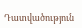Դատվածություն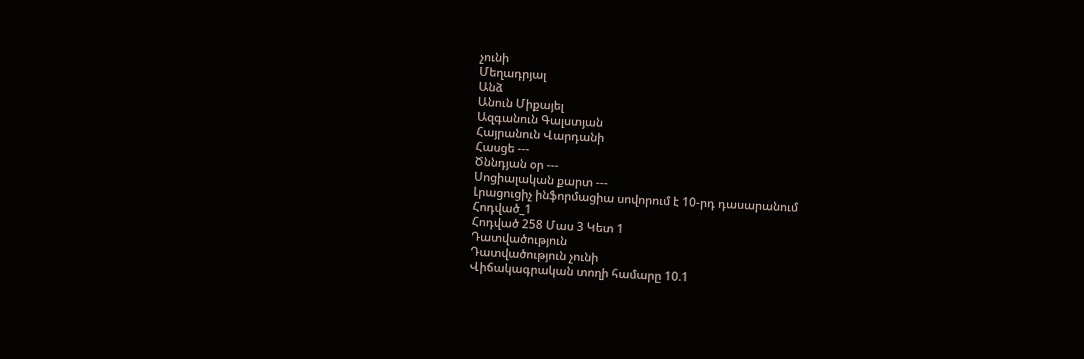չունի
Մեղադրյալ
Անձ
Անուն Միքայել
Ազգանուն Գալստյան
Հայրանուն Վարդանի
Հասցե ---
Ծննդյան օր ---
Սոցիալական քարտ ---
Լրացուցիչ ինֆորմացիա սովորում է 10-րդ դասարանում
Հոդված_1
Հոդված 258 Մաս 3 Կետ 1
Դատվածություն
Դատվածություն չունի
Վիճակագրական տողի համարը 10.1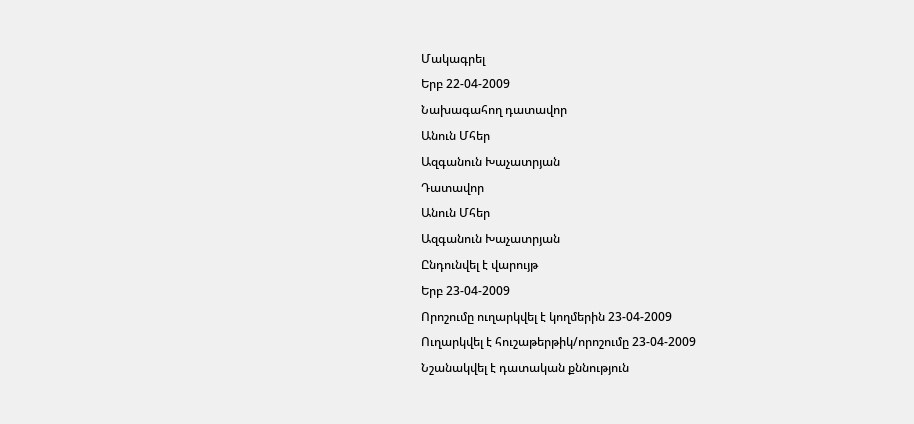Մակագրել
Երբ 22-04-2009
Նախագահող դատավոր
Անուն Մհեր
Ազգանուն Խաչատրյան
Դատավոր
Անուն Մհեր
Ազգանուն Խաչատրյան
Ընդունվել է վարույթ
Երբ 23-04-2009
Որոշումը ուղարկվել է կողմերին 23-04-2009
Ուղարկվել է հուշաթերթիկ/որոշումը 23-04-2009
Նշանակվել է դատական քննություն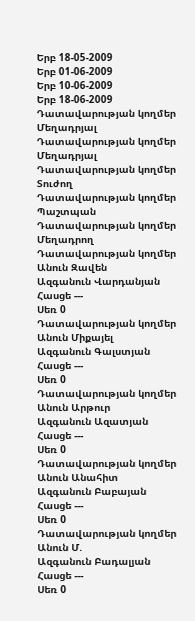Երբ 18-05-2009
Երբ 01-06-2009
Երբ 10-06-2009
Երբ 18-06-2009
Դատավարության կողմեր Մեղադրյալ
Դատավարության կողմեր Մեղադրյալ
Դատավարության կողմեր Տուժող
Դատավարության կողմեր Պաշտպան
Դատավարության կողմեր Մեղադրող
Դատավարության կողմեր
Անուն Զավեն
Ազգանուն Վարդանյան
Հասցե ---
Սեռ 0
Դատավարության կողմեր
Անուն Միքայել
Ազգանուն Գալստյան
Հասցե ---
Սեռ 0
Դատավարության կողմեր
Անուն Արթուր
Ազգանուն Ազատյան
Հասցե ---
Սեռ 0
Դատավարության կողմեր
Անուն Անահիտ
Ազգանուն Բաբայան
Հասցե ---
Սեռ 0
Դատավարության կողմեր
Անուն Մ.
Ազգանուն Բադալյան
Հասցե ---
Սեռ 0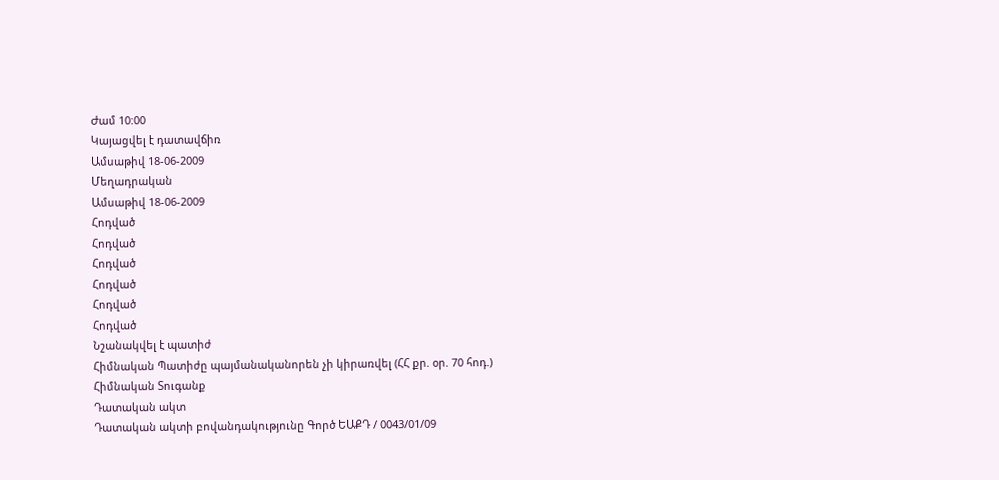Ժամ 10:00
Կայացվել է դատավճիռ
Ամսաթիվ 18-06-2009
Մեղադրական
Ամսաթիվ 18-06-2009
Հոդված
Հոդված
Հոդված
Հոդված
Հոդված
Հոդված
Նշանակվել է պատիժ
Հիմնական Պատիժը պայմանականորեն չի կիրառվել (ՀՀ քր. օր. 70 հոդ.)
Հիմնական Տուգանք
Դատական ակտ
Դատական ակտի բովանդակությունը Գործ ԵԱՔԴ / 0043/01/09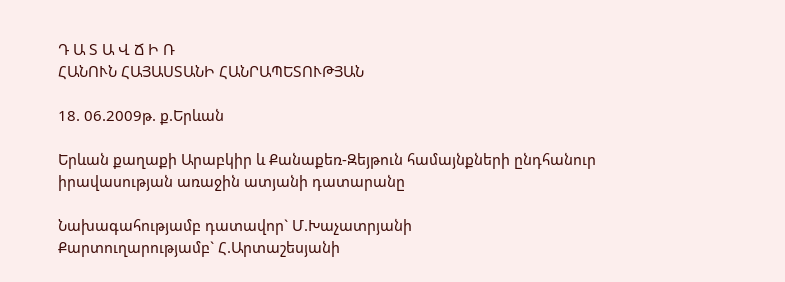Դ Ա Տ Ա Վ Ճ Ի Ռ
ՀԱՆՈՒՆ ՀԱՅԱՍՏԱՆԻ ՀԱՆՐԱՊԵՏՈՒԹՅԱՆ

18. 06.2009թ. ք.Երևան

Երևան քաղաքի Արաբկիր և Քանաքեռ-Զեյթուն համայնքների ընդհանուր
իրավասության առաջին ատյանի դատարանը

Նախագահությամբ դատավոր` Մ.Խաչատրյանի
Քարտուղարությամբ` Հ.Արտաշեսյանի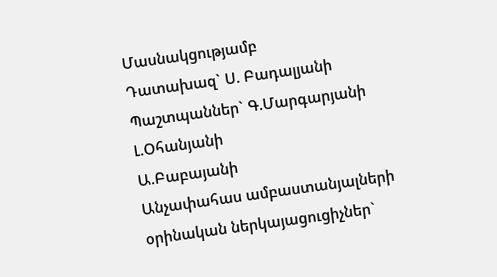Մասնակցությամբ
Դատախազ` Ս. Բադալյանի
Պաշտպաններ` Գ.Մարգարյանի
Լ.Օհանյանի
Ա.Բաբայանի
Անչափահաս ամբաստանյալների
օրինական ներկայացուցիչներ`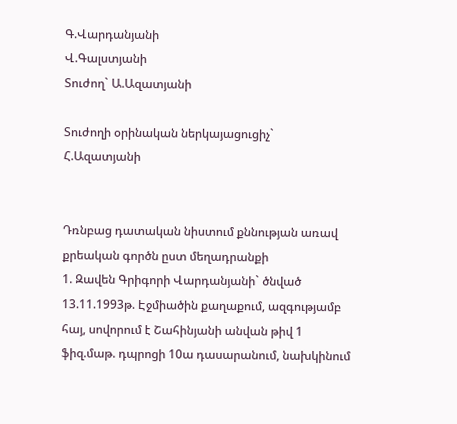Գ.Վարդանյանի
Վ.Գալստյանի
Տուժող` Ա.Ազատյանի

Տուժողի օրինական ներկայացուցիչ` Հ.Ազատյանի


Դռնբաց դատական նիստում քննության առավ քրեական գործն ըստ մեղադրանքի
1. Զավեն Գրիգորի Վարդանյանի` ծնված 13.11.1993թ. Էջմիածին քաղաքում, ազգությամբ հայ, սովորում է Շահինյանի անվան թիվ 1 ֆիզ.մաթ. դպրոցի 10ա դասարանում, նախկինում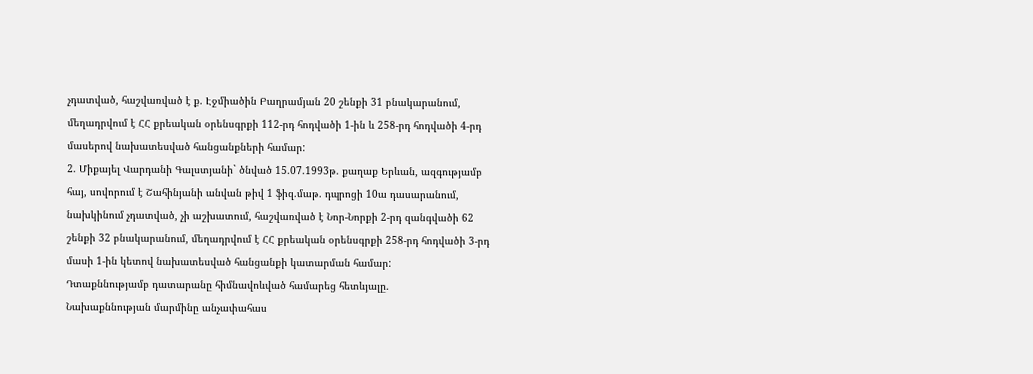չդատված, հաշվառված է ք. Էջմիածին Բաղրամյան 20 շենքի 31 բնակարանում, մեղադրվում է ՀՀ քրեական օրենսգրքի 112-րդ հոդվածի 1-ին և 258-րդ հոդվածի 4-րդ մասերով նախատեսված հանցանքների համար:
2. Միքայել Վարդանի Գալստյանի` ծնված 15.07.1993թ. քաղաք Երևան, ազգությամբ հայ, սովորում է Շահինյանի անվան թիվ 1 ֆիզ.մաթ. դպրոցի 10ա դասարանում, նախկինում չդատված, չի աշխատում, հաշվառված է Նոր-Նորքի 2-րդ զանգվածի 62 շենքի 32 բնակարանում, մեղադրվում է ՀՀ քրեական օրենսգրքի 258-րդ հոդվածի 3-րդ մասի 1-ին կետով նախատեսված հանցանքի կատարման համար:
Դտաքննությամբ դատարանը հիմնավոևված համարեց հետևյալը.
Նախաքննության մարմինը անչափահաս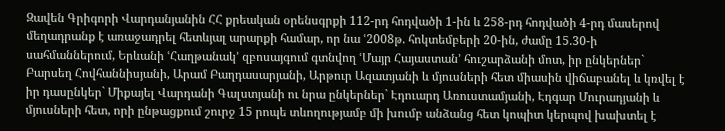Զավեն Գրիգորի Վարդանյանին ՀՀ քրեական օրենսգրքի 112-րդ հոդվածի 1-ին և 258-րդ հոդվածի 4-րդ մասերով մեղադրանք է առաջադրել հետևյալ արարքի համար, որ նա ՙ2008թ. հոկտեմբերի 20-ին, ժամը 15.30-ի սահմաններում, Երևանի ՙՀաղթանակ՚ զբոսայգում գտնվող ՙՄայր Հայաստան՚ հուշարձանի մոտ, իր ընկերներ` Բարսեղ Հովհաննիսյանի, Արամ Բաղդասարյանի, Արթուր Ազատյանի և մյուսների հետ միասին վիճաբանել և կռվել է իր դասընկեր` Միքայել Վարդանի Գալստյանի ու նրա ընկերներ` Էդուարդ Առուստամյանի, Էդգար Մուրադյանի և մյուսների հետ, որի ընթացքում շուրջ 15 րոպե տևողությամբ մի խումբ անձանց հետ կոպիտ կերպով խախտել է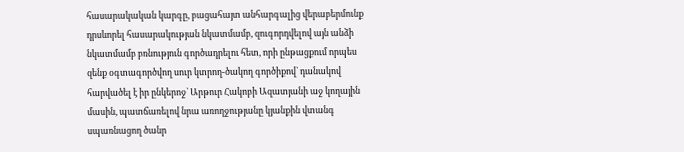հասարակական կարգը, բացահայտ անհարգալից վերաբերմունք դրսևորել հասարակության նկատմամբ, զուգորդվելով այն անձի նկատմամբ բռնություն գործադրելու հետ, որի ընթացքում որպես զենք օգտագործվող սուր կտրող-ծակող գործիքով` դանակով հարվածել է իր ընկերոջ` Արթուր Հակոբի Ազատյանի աջ կողային մասին, պատճառելով նրա առողջությանը կյանքին վտանգ սպառնացող ծանր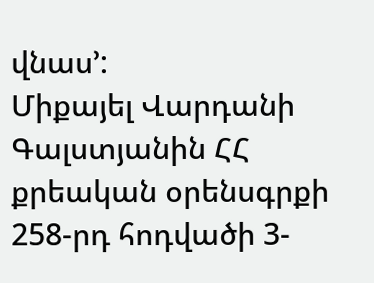վնաս՚:
Միքայել Վարդանի Գալստյանին ՀՀ քրեական օրենսգրքի 258-րդ հոդվածի 3-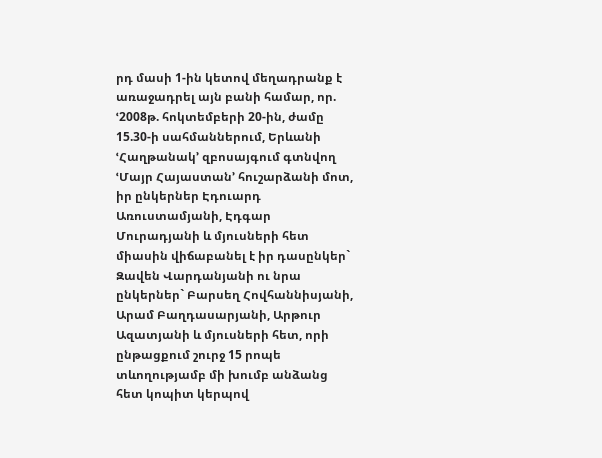րդ մասի 1-ին կետով մեղադրանք է առաջադրել այն բանի համար, որ. ՙ2008թ. հոկտեմբերի 20-ին, ժամը 15.30-ի սահմաններում, Երևանի ՙՀաղթանակ՚ զբոսայգում գտնվող ՙՄայր Հայաստան՚ հուշարձանի մոտ, իր ընկերներ Էդուարդ Առուստամյանի, Էդգար Մուրադյանի և մյուսների հետ միասին վիճաբանել է իր դասընկեր` Զավեն Վարդանյանի ու նրա ընկերներ` Բարսեղ Հովհաննիսյանի, Արամ Բաղդասարյանի, Արթուր Ազատյանի և մյուսների հետ, որի ընթացքում շուրջ 15 րոպե տևողությամբ մի խումբ անձանց հետ կոպիտ կերպով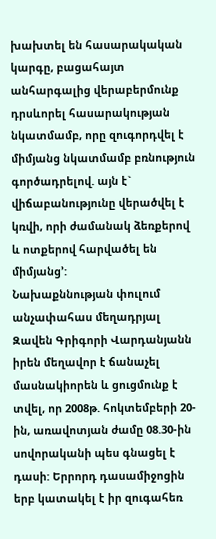խախտել են հասարակական կարգը, բացահայտ անհարգալից վերաբերմունք դրսևորել հասարակության նկատմամբ, որը զուգորդվել է միմյանց նկատմամբ բռնություն գործադրելով. այն է` վիճաբանությունը վերածվել է կռվի, որի ժամանակ ձեռքերով և ոտքերով հարվածել են միմյանց՚:
Նախաքննության փուլում անչափահաս մեղադրյալ Զավեն Գրիգորի Վարդանյանն իրեն մեղավոր է ճանաչել մասնակիորեն և ցուցմունք է տվել, որ 2008թ. հոկտեմբերի 20-ին, առավոտյան ժամը 08.30-ին սովորականի պես գնացել է դասի: Երրորդ դասամիջոցին երբ կատակել է իր զուգահեռ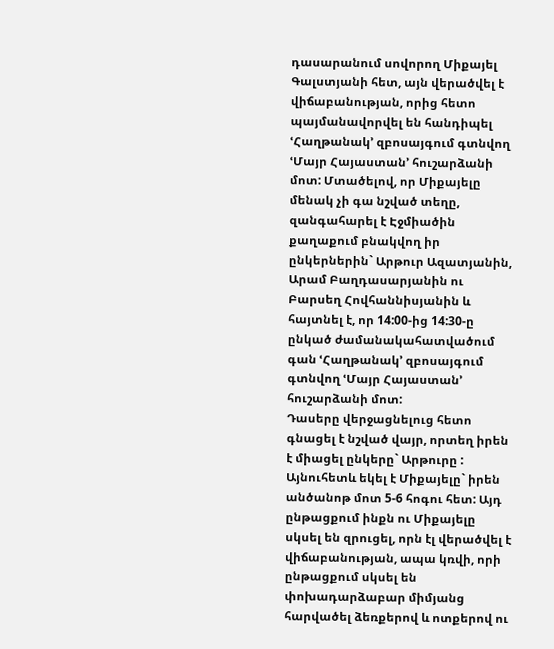դասարանում սովորող Միքայել Գալստյանի հետ, այն վերածվել է վիճաբանության, որից հետո պայմանավորվել են հանդիպել ՙՀաղթանակ՚ զբոսայգում գտնվող ՙՄայր Հայաստան՚ հուշարձանի մոտ: Մտածելով, որ Միքայելը մենակ չի գա նշված տեղը, զանգահարել է Էջմիածին քաղաքում բնակվող իր ընկերներին` Արթուր Ազատյանին, Արամ Բաղդասարյանին ու Բարսեղ Հովհաննիսյանին և հայտնել է, որ 14:00-ից 14:30-ը ընկած ժամանակահատվածում գան ՙՀաղթանակ՚ զբոսայգում գտնվող ՙՄայր Հայաստան՚ հուշարձանի մոտ:
Դասերը վերջացնելուց հետո գնացել է նշված վայր, որտեղ իրեն է միացել ընկերը` Արթուրը : Այնուհետև եկել է Միքայելը` իրեն անծանոթ մոտ 5-6 հոգու հետ: Այդ ընթացքում ինքն ու Միքայելը սկսել են զրուցել, որն էլ վերածվել է վիճաբանության, ապա կռվի, որի ընթացքում սկսել են փոխադարձաբար միմյանց հարվածել ձեռքերով և ոտքերով ու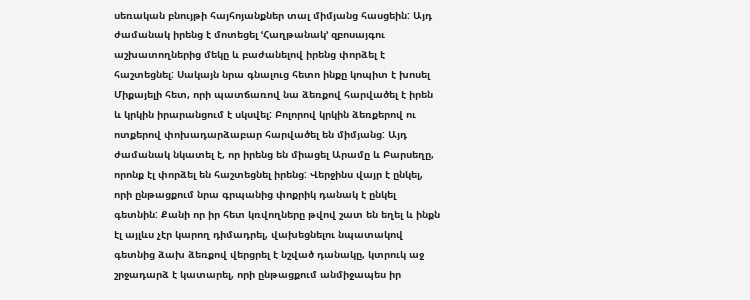սեռական բնույթի հայհոյանքներ տալ միմյանց հասցեին: Այդ ժամանակ իրենց է մոտեցել ՙՀաղթանակ՚ զբոսայգու աշխատողներից մեկը և բաժանելով իրենց փորձել է հաշտեցնել: Սակայն նրա գնալուց հետո ինքը կոպիտ է խոսել Միքայելի հետ, որի պատճառով նա ձեռքով հարվածել է իրեն և կրկին իրարանցում է սկսվել: Բոլորով կրկին ձեռքերով ու ոտքերով փոխադարձաբար հարվածել են միմյանց: Այդ ժամանակ նկատել է, որ իրենց են միացել Արամը և Բարսեղը, որոնք էլ փորձել են հաշտեցնել իրենց: Վերջինս վայր է ընկել, որի ընթացքում նրա գրպանից փոքրիկ դանակ է ընկել գետնին: Քանի որ իր հետ կռվողները թվով շատ են եղել և ինքն էլ այլևս չէր կարող դիմադրել, վախեցնելու նպատակով գետնից ձախ ձեռքով վերցրել է նշված դանակը, կտրուկ աջ շրջադարձ է կատարել, որի ընթացքում անմիջապես իր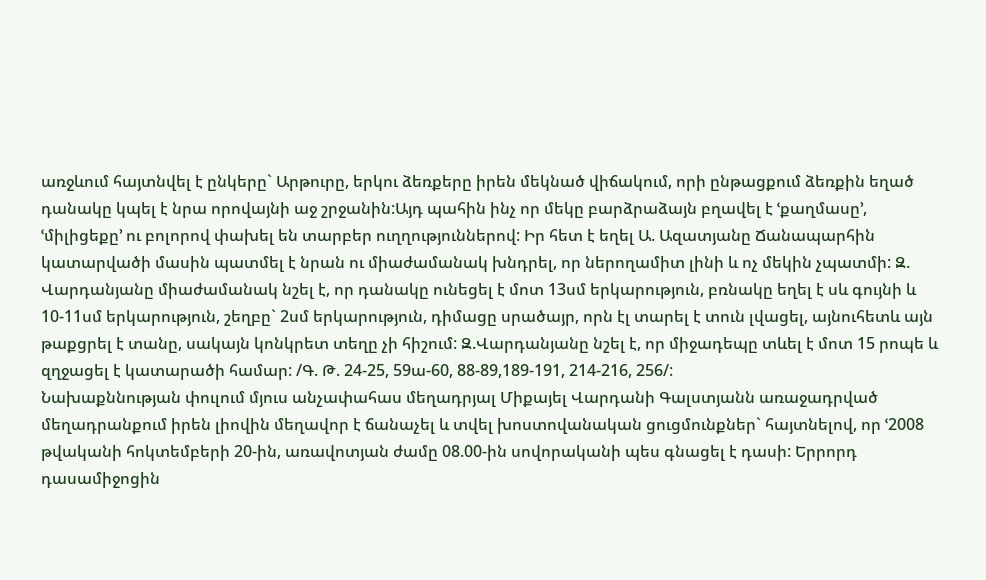առջևում հայտնվել է ընկերը` Արթուրը, երկու ձեռքերը իրեն մեկնած վիճակում, որի ընթացքում ձեռքին եղած դանակը կպել է նրա որովայնի աջ շրջանին:Այդ պահին ինչ որ մեկը բարձրաձայն բղավել է ՙքաղմասը՚, ՙմիլիցեքը՚ ու բոլորով փախել են տարբեր ուղղություններով: Իր հետ է եղել Ա. Ազատյանը Ճանապարհին կատարվածի մասին պատմել է նրան ու միաժամանակ խնդրել, որ ներողամիտ լինի և ոչ մեկին չպատմի: Զ. Վարդանյանը միաժամանակ նշել է, որ դանակը ունեցել է մոտ 13սմ երկարություն, բռնակը եղել է սև գույնի և 10-11սմ երկարություն, շեղբը` 2սմ երկարություն, դիմացը սրածայր, որն էլ տարել է տուն լվացել, այնուհետև այն թաքցրել է տանը, սակայն կոնկրետ տեղը չի հիշում: Զ.Վարդանյանը նշել է, որ միջադեպը տևել է մոտ 15 րոպե և զղջացել է կատարածի համար: /Գ. Թ. 24-25, 59ա-60, 88-89,189-191, 214-216, 256/:
Նախաքննության փուլում մյուս անչափահաս մեղադրյալ Միքայել Վարդանի Գալստյանն առաջադրված մեղադրանքում իրեն լիովին մեղավոր է ճանաչել և տվել խոստովանական ցուցմունքներ` հայտնելով, որ ՙ2008 թվականի հոկտեմբերի 20-ին, առավոտյան ժամը 08.00-ին սովորականի պես գնացել է դասի: Երրորդ դասամիջոցին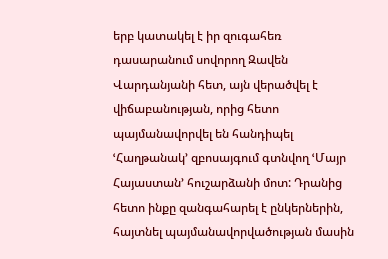երբ կատակել է իր զուգահեռ դասարանում սովորող Զավեն Վարդանյանի հետ, այն վերածվել է վիճաբանության, որից հետո պայմանավորվել են հանդիպել ՙՀաղթանակ՚ զբոսայգում գտնվող ՙՄայր Հայաստան՚ հուշարձանի մոտ: Դրանից հետո ինքը զանգահարել է ընկերներին, հայտնել պայմանավորվածության մասին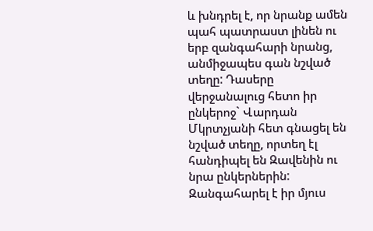և խնդրել է, որ նրանք ամեն պահ պատրաստ լինեն ու երբ զանգահարի նրանց, անմիջապես գան նշված տեղը: Դասերը վերջանալուց հետո իր ընկերոջ` Վարդան Մկրտչյանի հետ գնացել են նշված տեղը, որտեղ էլ հանդիպել են Զավենին ու նրա ընկերներին: Զանգահարել է իր մյուս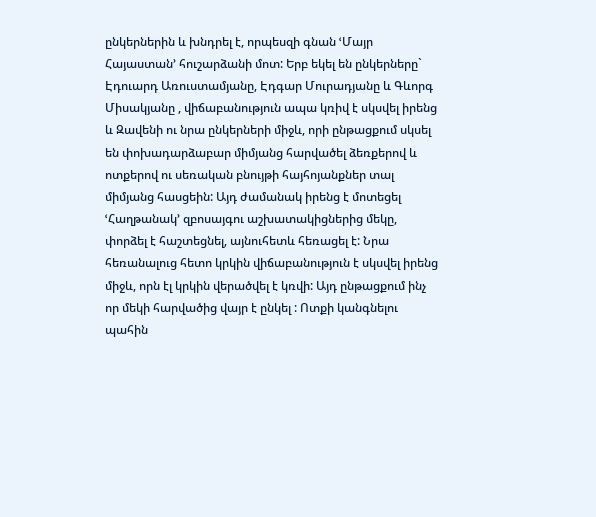ընկերներին և խնդրել է, որպեսզի գնան ՙՄայր Հայաստան՚ հուշարձանի մոտ: Երբ եկել են ընկերները` Էդուարդ Առուստամյանը, Էդգար Մուրադյանը և Գևորգ Միսակյանը , վիճաբանություն ապա կռիվ է սկսվել իրենց և Զավենի ու նրա ընկերների միջև, որի ընթացքում սկսել են փոխադարձաբար միմյանց հարվածել ձեռքերով և ոտքերով ու սեռական բնույթի հայհոյանքներ տալ միմյանց հասցեին: Այդ ժամանակ իրենց է մոտեցել ՙՀաղթանակ՚ զբոսայգու աշխատակիցներից մեկը, փորձել է հաշտեցնել, այնուհետև հեռացել է: Նրա հեռանալուց հետո կրկին վիճաբանություն է սկսվել իրենց միջև, որն էլ կրկին վերածվել է կռվի: Այդ ընթացքում ինչ որ մեկի հարվածից վայր է ընկել : Ոտքի կանգնելու պահին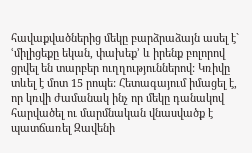հավաքվածներից մեկը բարձրաձայն ասել է` ՙմիլիցեքը եկան, փախեք՚ և իրենք բոլորով ցրվել են տարբեր ուղղություններով: Կռիվը տևել է մոտ 15 րոպե: Հետագայում իմացել է, որ կռվի ժամանակ ինչ որ մեկը դանակով հարվածել ու մարմնական վնասվածք է պատճառել Զավենի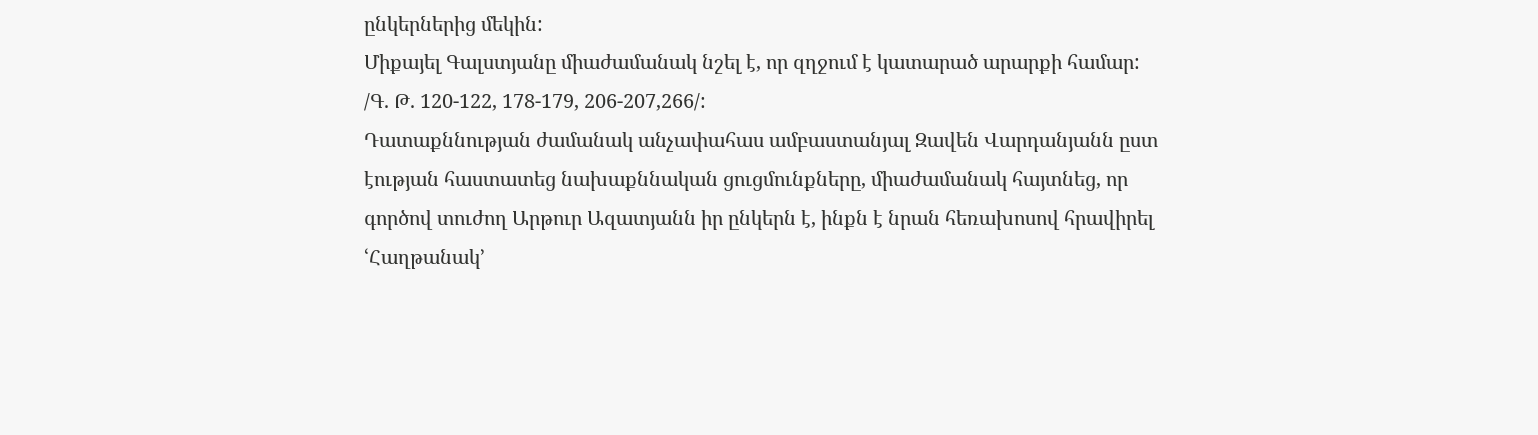ընկերներից մեկին:
Միքայել Գալստյանը միաժամանակ նշել է, որ զղջում է կատարած արարքի համար: /Գ. Թ. 120-122, 178-179, 206-207,266/:
Դատաքննության ժամանակ անչափահաս ամբաստանյալ Զավեն Վարդանյանն ըստ էության հաստատեց նախաքննական ցուցմունքները, միաժամանակ հայտնեց, որ գործով տուժող Արթուր Ազատյանն իր ընկերն է, ինքն է նրան հեռախոսով հրավիրել ՙՀաղթանակ՚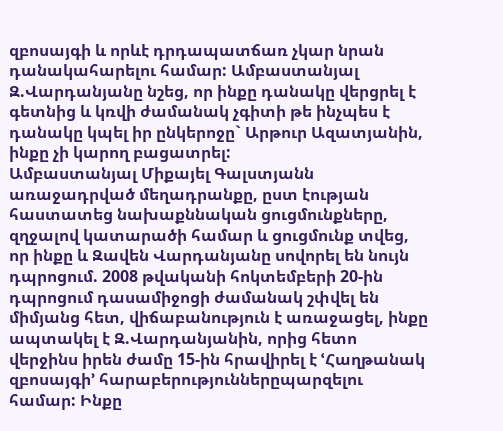զբոսայգի և որևէ դրդապատճառ չկար նրան դանակահարելու համար: Ամբաստանյալ Զ.Վարդանյանը նշեց, որ ինքը դանակը վերցրել է գետնից և կռվի ժամանակ չգիտի թե ինչպես է դանակը կպել իր ընկերոջը` Արթուր Ազատյանին, ինքը չի կարող բացատրել:
Ամբաստանյալ Միքայել Գալստյանն առաջադրված մեղադրանքը, ըստ էության հաստատեց նախաքննական ցուցմունքները, զղջալով կատարածի համար և ցուցմունք տվեց, որ ինքը և Զավեն Վարդանյանը սովորել են նույն դպրոցում. 2008 թվականի հոկտեմբերի 20-ին դպրոցում դասամիջոցի ժամանակ շփվել են միմյանց հետ, վիճաբանություն է առաջացել, ինքը ապտակել է Զ.Վարդանյանին, որից հետո վերջինս իրեն ժամը 15-ին հրավիրել է ՙՀաղթանակ զբոսայգի՚ հարաբերություններըպարզելու համար: Ինքը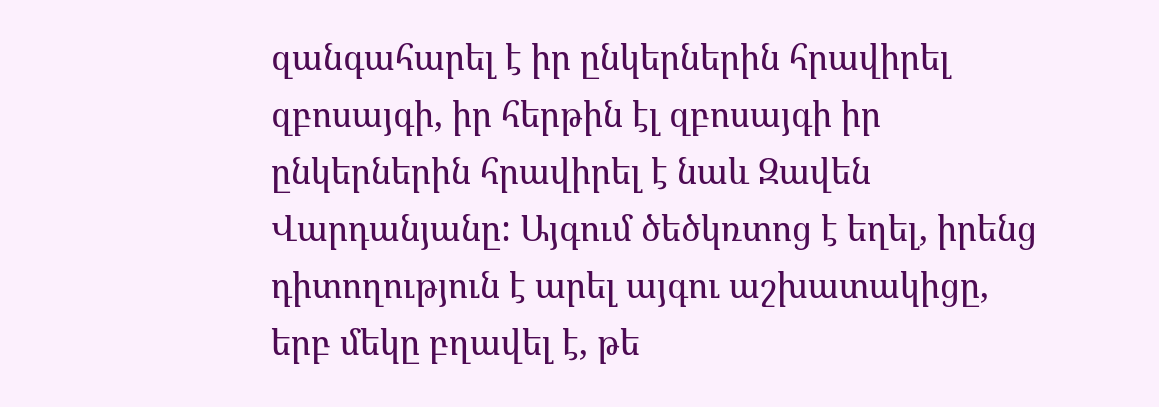զանգահարել է իր ընկերներին հրավիրել զբոսայգի, իր հերթին էլ զբոսայգի իր ընկերներին հրավիրել է նաև Զավեն Վարդանյանը: Այգում ծեծկռտոց է եղել, իրենց դիտողություն է արել այգու աշխատակիցը, երբ մեկը բղավել է, թե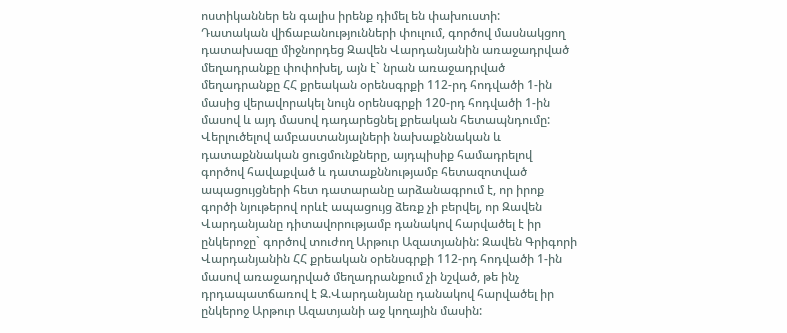ոստիկաններ են գալիս իրենք դիմել են փախուստի:
Դատական վիճաբանությունների փուլում, գործով մասնակցող դատախազը միջնորդեց Զավեն Վարդանյանին առաջադրված մեղադրանքը փոփոխել, այն է` նրան առաջադրված մեղադրանքը ՀՀ քրեական օրենսգրքի 112-րդ հոդվածի 1-ին մասից վերավորակել նույն օրենսգրքի 120-րդ հոդվածի 1-ին մասով և այդ մասով դադարեցնել քրեական հետապնդումը:
Վերլուծելով ամբաստանյալների նախաքննական և դատաքննական ցուցմունքները, այդպիսիք համադրելով գործով հավաքված և դատաքննությամբ հետազոտված ապացույցների հետ դատարանը արձանագրում է, որ իրոք գործի նյութերով որևէ ապացույց ձեռք չի բերվել, որ Զավեն Վարդանյանը դիտավորությամբ դանակով հարվածել է իր ընկերոջը` գործով տուժող Արթուր Ազատյանին: Զավեն Գրիգորի Վարդանյանին ՀՀ քրեական օրենսգրքի 112-րդ հոդվածի 1-ին մասով առաջադրված մեղադրանքում չի նշված, թե ինչ դրդապատճառով է Զ.Վարդանյանը դանակով հարվածել իր ընկերոջ Արթուր Ազատյանի աջ կողային մասին: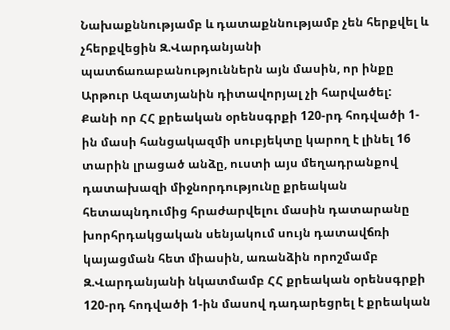Նախաքննությամբ և դատաքննությամբ չեն հերքվել և չհերքվեցին Զ.Վարդանյանի պատճառաբանություններն այն մասին, որ ինքը Արթուր Ազատյանին դիտավորյալ չի հարվածել:
Քանի որ ՀՀ քրեական օրենսգրքի 120-րդ հոդվածի 1-ին մասի հանցակազմի սուբյեկտը կարող է լինել 16 տարին լրացած անձը, ուստի այս մեղադրանքով դատախազի միջնորդությունը քրեական հետապնդումից հրաժարվելու մասին դատարանը խորհրդակցական սենյակում սույն դատավճռի կայացման հետ միասին, առանձին որոշմամբ Զ.Վարդանյանի նկատմամբ ՀՀ քրեական օրենսգրքի 120-րդ հոդվածի 1-ին մասով դադարեցրել է քրեական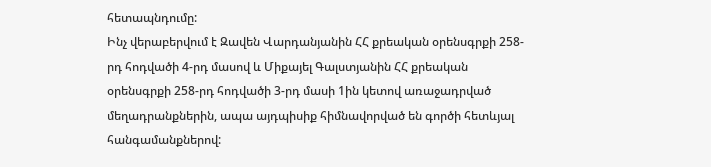հետապնդումը:
Ինչ վերաբերվում է Զավեն Վարդանյանին ՀՀ քրեական օրենսգրքի 258-րդ հոդվածի 4-րդ մասով և Միքայել Գալստյանին ՀՀ քրեական օրենսգրքի 258-րդ հոդվածի 3-րդ մասի 1ին կետով առաջադրված մեղադրանքներին, ապա այդպիսիք հիմնավորված են գործի հետևյալ հանգամանքներով: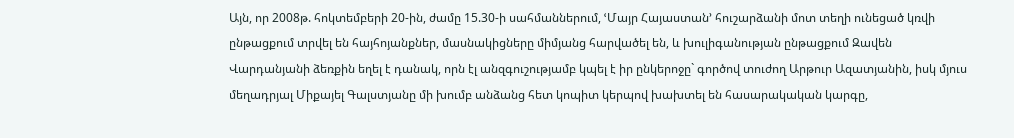Այն, որ 2008թ. հոկտեմբերի 20-ին, ժամը 15.30-ի սահմաններում, ՙՄայր Հայաստան՚ հուշարձանի մոտ տեղի ունեցած կռվի ընթացքում տրվել են հայհոյանքներ, մասնակիցները միմյանց հարվածել են, և խուլիգանության ընթացքում Զավեն Վարդանյանի ձեռքին եղել է դանակ, որն էլ անզգուշությամբ կպել է իր ընկերոջը` գործով տուժող Արթուր Ազատյանին, իսկ մյուս մեղադրյալ Միքայել Գալստյանը մի խումբ անձանց հետ կոպիտ կերպով խախտել են հասարակական կարգը,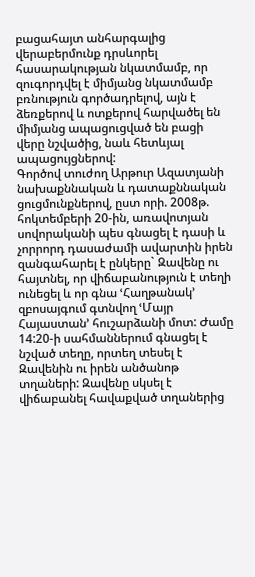բացահայտ անհարգալից վերաբերմունք դրսևորել հասարակության նկատմամբ, որ զուգորդվել է միմյանց նկատմամբ բռնություն գործադրելով, այն է ձեռքերով և ոտքերով հարվածել են միմյանց ապացուցված են բացի վերը նշվածից, նաև հետևյալ ապացույցներով:
Գործով տուժող Արթուր Ազատյանի նախաքննական և դատաքննական ցուցմունքներով, ըստ որի. 2008թ. հոկտեմբերի 20-ին, առավոտյան սովորականի պես գնացել է դասի և չորրորդ դասաժամի ավարտին իրեն զանգահարել է ընկերը` Զավենը ու հայտնել, որ վիճաբանություն է տեղի ունեցել և որ գնա ՙՀաղթանակ՚ զբոսայգում գտնվող ՙՄայր Հայաստան՚ հուշարձանի մոտ: Ժամը 14:20-ի սահմաններում գնացել է նշված տեղը, որտեղ տեսել է Զավենին ու իրեն անծանոթ տղաների: Զավենը սկսել է վիճաբանել հավաքված տղաներից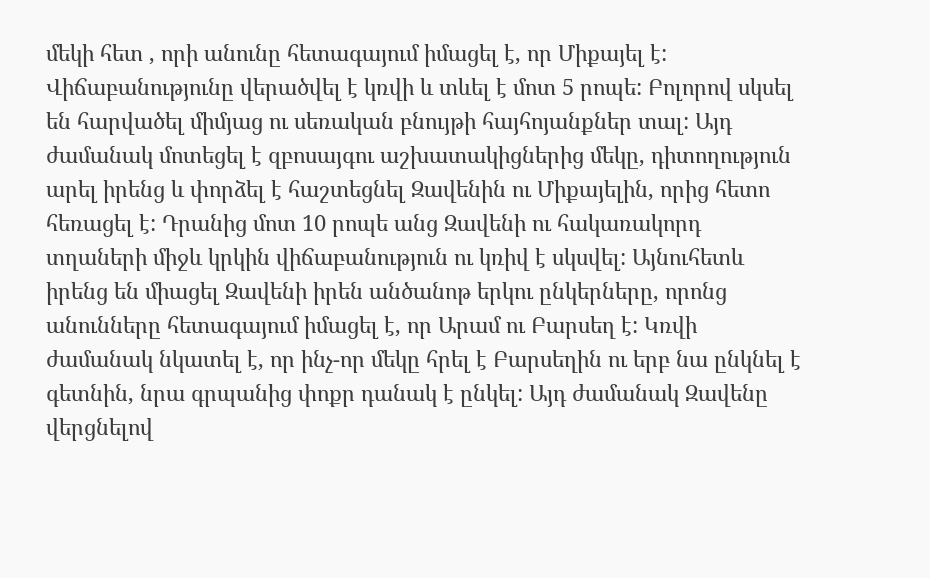մեկի հետ , որի անունը հետագայում իմացել է, որ Միքայել է: Վիճաբանությունը վերածվել է կռվի և տևել է մոտ 5 րոպե: Բոլորով սկսել են հարվածել միմյաց ու սեռական բնույթի հայհոյանքներ տալ: Այդ ժամանակ մոտեցել է զբոսայգու աշխատակիցներից մեկը, դիտողություն արել իրենց և փորձել է հաշտեցնել Զավենին ու Միքայելին, որից հետո հեռացել է: Դրանից մոտ 10 րոպե անց Զավենի ու հակառակորդ տղաների միջև կրկին վիճաբանություն ու կռիվ է սկսվել: Այնուհետև իրենց են միացել Զավենի իրեն անծանոթ երկու ընկերները, որոնց անունները հետագայում իմացել է, որ Արամ ու Բարսեղ է: Կռվի ժամանակ նկատել է, որ ինչ-որ մեկը հրել է Բարսեղին ու երբ նա ընկնել է գետնին, նրա գրպանից փոքր դանակ է ընկել: Այդ ժամանակ Զավենը վերցնելով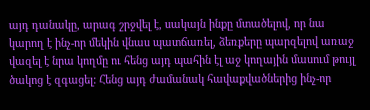այդ դանակը, արագ շրջվել է, սակայն ինքը մտածելով, որ նա կարող է ինչ-որ մեկին վնաս պատճառել, ձեռքերը պարզելով առաջ վազել է նրա կողմը ու հենց այդ պահին էլ աջ կողային մասում թույլ ծակոց է զգացել: Հենց այդ ժամանակ հավաքվածներից ինչ-որ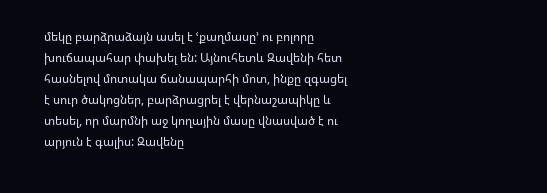մեկը բարձրաձայն ասել է ՙքաղմասը՚ ու բոլորը խուճապահար փախել են: Այնուհետև Զավենի հետ հասնելով մոտակա ճանապարհի մոտ, ինքը զգացել է սուր ծակոցներ, բարձրացրել է վերնաշապիկը և տեսել, որ մարմնի աջ կողային մասը վնասված է ու արյուն է գալիս: Զավենը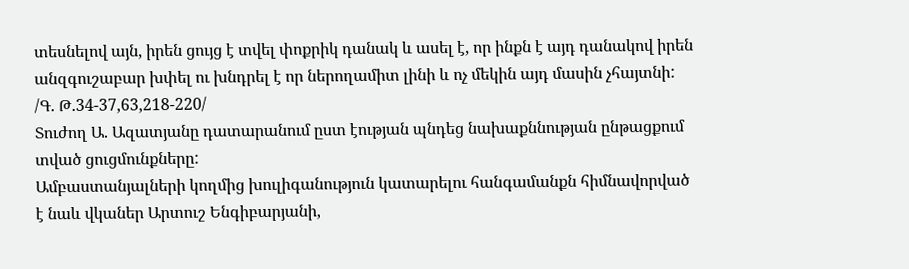տեսնելով այն, իրեն ցույց է տվել փոքրիկ դանակ և ասել է, որ ինքն է այդ դանակով իրեն անզգուշաբար խփել ու խնդրել է որ ներողամիտ լինի և ոչ մեկին այդ մասին չհայտնի: /Գ. Թ.34-37,63,218-220/
Տուժող Ա. Ազատյանը դատարանում ըստ էության պնդեց նախաքննության ընթացքում տված ցուցմունքները:
Ամբաստանյալների կողմից խուլիգանություն կատարելու հանգամանքն հիմնավորված է նաև վկաներ Արտուշ Ենգիբարյանի,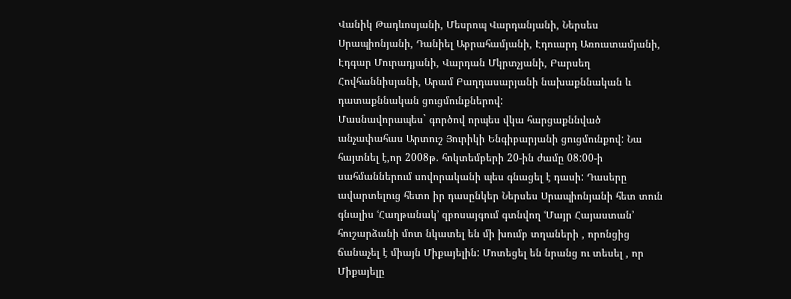Վանիկ Թադևոսյանի, Մեսրոպ Վարդանյանի, Ներսես Սրապիոնյանի, Դանիել Աբրահամյանի, Էդուարդ Առուստամյանի, Էդգար Մուրադյանի, Վարդան Մկրտչյանի, Բարսեղ Հովհաննիսյանի, Արամ Բաղդասարյանի նախաքննական և դատաքննական ցուցմունքներով:
Մասնավորապես` գործով որպես վկա հարցաքննված անչափահաս Արտուշ Յուրիկի Ենգիբարյանի ցուցմունքով: Նա հայտնել է,որ 2008թ. հոկտեմբերի 20-ին ժամը 08:00-ի սահմաններում սովորականի պես գնացել է դասի: Դասերը ավարտելուց հետո իր դասընկեր Ներսես Սրապիոնյանի հետ տուն գնալիս ՙՀաղթանակ՚ զբոսայգում գտնվող ՙՄայր Հայաստան՚ հուշարձանի մոտ նկատել են մի խումբ տղաների , որոնցից ճանաչել է միայն Միքայելին: Մոտեցել են նրանց ու տեսել , որ Միքայելը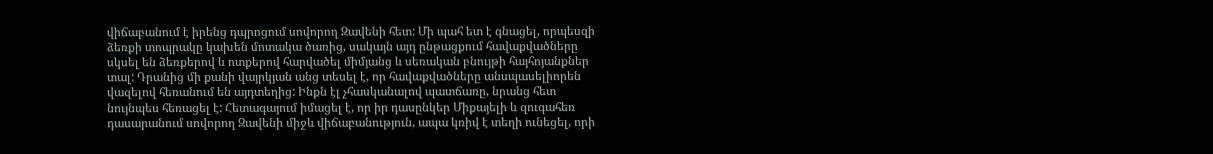վիճաբանում է իրենց դպրոցում սովորող Զավենի հետ: Մի պահ ետ է գնացել, որպեսզի ձեռքի տոպրակը կախեն մոտակա ծառից, սակայն այդ ընթացքում հավաքվածները սկսել են ձեռքերով և ոտքերով հարվածել միմյանց և սեռական բնույթի հայհոյանքներ տալ: Դրանից մի քանի վայրկյան անց տեսել է, որ հավաքվածները անսպասելիորեն վազելով հեռանում են այդտեղից: Ինքն էլ չհասկանալով պատճառը, նրանց հետ նույնպես հեռացել է: Հետագայում իմացել է, որ իր դասընկեր Միքայելի և զուգահեռ դասարանում սովորող Զավենի միջև վիճաբանություն, ապա կռիվ է տեղի ունեցել, որի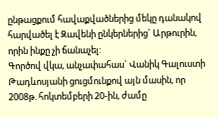ընթացքում հավաքվածներից մեկը դանակով հարվածել է Զավենի ընկերներից` Արթուրին, որին ինքը չի ճանաչել:
Գործով վկա, անչափահաս` Վանիկ Գալուստի Թադևոսյանի ցուցմունքով այն մասին, որ 2008թ. հոկտեմբերի 20-ին, ժամը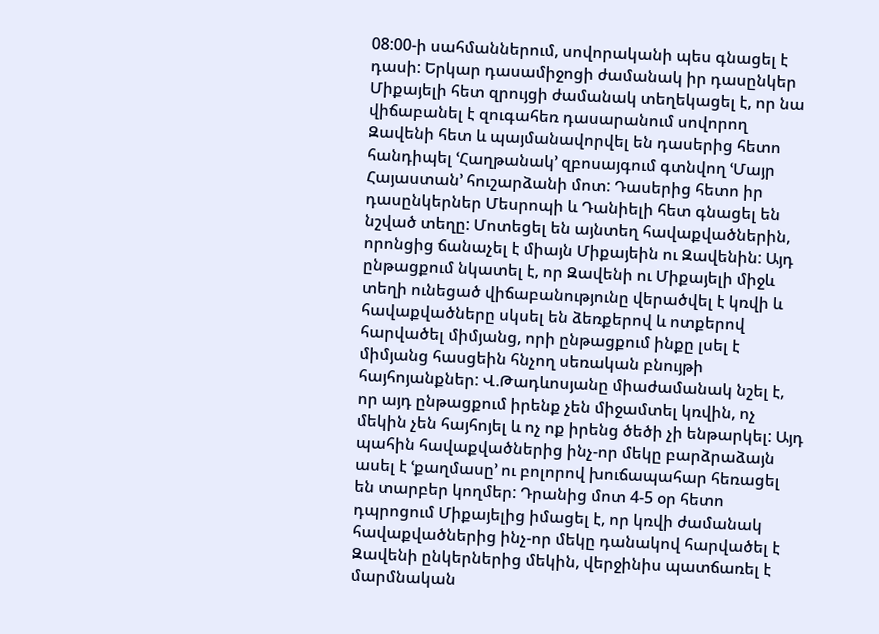08:00-ի սահմաններում, սովորականի պես գնացել է դասի: Երկար դասամիջոցի ժամանակ իր դասընկեր Միքայելի հետ զրույցի ժամանակ տեղեկացել է, որ նա վիճաբանել է զուգահեռ դասարանում սովորող Զավենի հետ և պայմանավորվել են դասերից հետո հանդիպել ՙՀաղթանակ՚ զբոսայգում գտնվող ՙՄայր Հայաստան՚ հուշարձանի մոտ: Դասերից հետո իր դասընկերներ Մեսրոպի և Դանիելի հետ գնացել են նշված տեղը: Մոտեցել են այնտեղ հավաքվածներին, որոնցից ճանաչել է միայն Միքայեին ու Զավենին: Այդ ընթացքում նկատել է, որ Զավենի ու Միքայելի միջև տեղի ունեցած վիճաբանությունը վերածվել է կռվի և հավաքվածները սկսել են ձեռքերով և ոտքերով հարվածել միմյանց, որի ընթացքում ինքը լսել է միմյանց հասցեին հնչող սեռական բնույթի հայհոյանքներ: Վ.Թադևոսյանը միաժամանակ նշել է, որ այդ ընթացքում իրենք չեն միջամտել կռվին, ոչ մեկին չեն հայհոյել և ոչ ոք իրենց ծեծի չի ենթարկել: Այդ պահին հավաքվածներից ինչ-որ մեկը բարձրաձայն ասել է ՙքաղմասը՚ ու բոլորով խուճապահար հեռացել են տարբեր կողմեր: Դրանից մոտ 4-5 օր հետո դպրոցում Միքայելից իմացել է, որ կռվի ժամանակ հավաքվածներից ինչ-որ մեկը դանակով հարվածել է Զավենի ընկերներից մեկին, վերջինիս պատճառել է մարմնական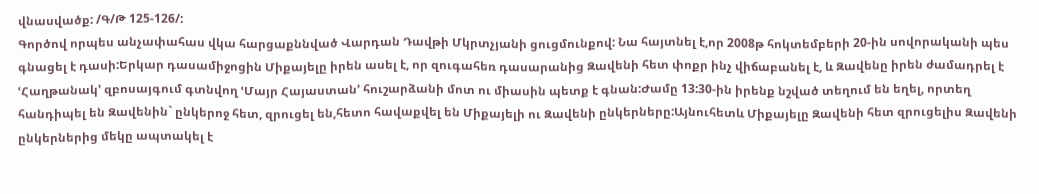վնասվածք: /Գ/Թ 125-126/:
Գործով որպես անչափահաս վկա հարցաքննված Վարդան Դավթի Մկրտչյանի ցուցմունքով: Նա հայտնել է,որ 2008թ հոկտեմբերի 20-ին սովորականի պես գնացել է դասի:Երկար դասամիջոցին Միքայելը իրեն ասել է, որ զուգահեռ դասարանից Զավենի հետ փոքր ինչ վիճաբանել է, և Զավենը իրեն ժամադրել է ՙՀաղթանակ՚ զբոսայգում գտնվող ՙՄայր Հայաստան՚ հուշարձանի մոտ ու միասին պետք է գնան:Ժամը 13:30-ին իրենք նշված տեղում են եղել, որտեղ հանդիպել են Զավենին` ընկերոջ հետ, զրուցել են,հետո հավաքվել են Միքայելի ու Զավենի ընկերները:Այնուհետև Միքայելը Զավենի հետ զրուցելիս Զավենի ընկերներից մեկը ապտակել է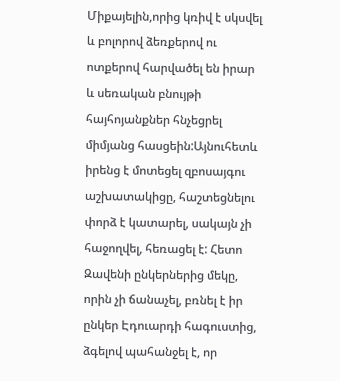Միքայելին,որից կռիվ է սկսվել և բոլորով ձեռքերով ու ոտքերով հարվածել են իրար և սեռական բնույթի հայհոյանքներ հնչեցրել միմյանց հասցեին:Այնուհետև իրենց է մոտեցել զբոսայգու աշխատակիցը, հաշտեցնելու փորձ է կատարել, սակայն չի հաջողվել, հեռացել է: Հետո Զավենի ընկերներից մեկը, որին չի ճանաչել, բռնել է իր ընկեր Էդուարդի հագուստից, ձգելով պահանջել է, որ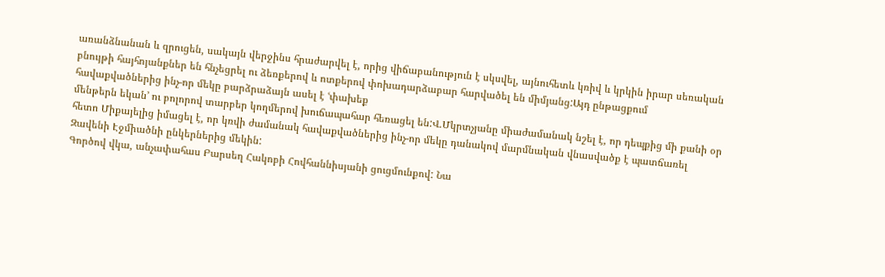առանձնանան և զրուցեն, սակայն վերջինս հրաժարվել է, որից վիճաբանություն է սկսվել, այնուհետև կռիվ և կրկին իրար սեռական բնույթի հայհոյանքներ են հնչեցրել ու ձեռքերով և ոտքերով փոխադարձաբար հարվածել են միմյանց:Այդ ընթացքում հավաքվածներից ինչ-որ մեկը բարձրաձայն ասել է ՙփախեք
մենթերն եկան՚ ու բոլորով տարբեր կողմերով խուճապահար հեռացել են:Վ.Մկրտչյանը միաժամանակ նշել է, որ դեպքից մի քանի օր հետո Միքայելից իմացել է, որ կռվի ժամանակ հավաքվածներից ինչ-որ մեկը դանակով մարմնական վնասվածք է պատճառել Զավենի Էջմիածնի ընկերներից մեկին:
Գործով վկա, անչափահաս Բարսեղ Հակոբի Հովհաննիսյանի ցուցմունքով: Նա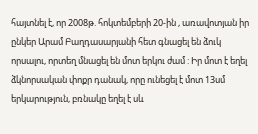հայտնել է, որ 2008թ. հոկտեմբերի 20-ին , առավոտյան իր ընկեր Արամ Բաղդասարյանի հետ գնացել են ձուկ որսալու, որտեղ մնացել են մոտ երկու ժամ : Իր մոտ է եղել ձկնորսական փոքր դանակ, որը ունեցել է մոտ 13սմ երկարություն, բռնակը եղել է սև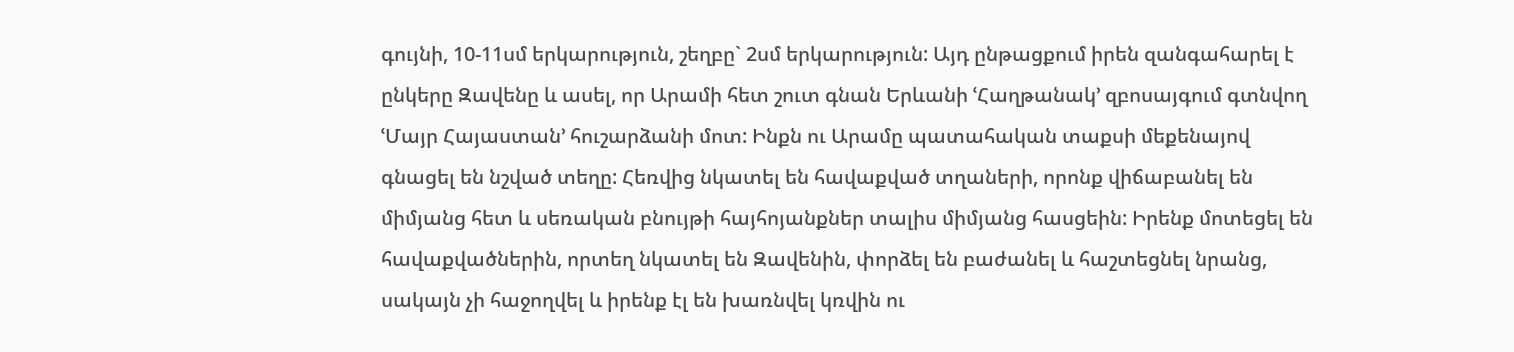գույնի, 10-11սմ երկարություն, շեղբը` 2սմ երկարություն: Այդ ընթացքում իրեն զանգահարել է ընկերը Զավենը և ասել, որ Արամի հետ շուտ գնան Երևանի ՙՀաղթանակ՚ զբոսայգում գտնվող ՙՄայր Հայաստան՚ հուշարձանի մոտ: Ինքն ու Արամը պատահական տաքսի մեքենայով գնացել են նշված տեղը: Հեռվից նկատել են հավաքված տղաների, որոնք վիճաբանել են միմյանց հետ և սեռական բնույթի հայհոյանքներ տալիս միմյանց հասցեին: Իրենք մոտեցել են հավաքվածներին, որտեղ նկատել են Զավենին, փորձել են բաժանել և հաշտեցնել նրանց, սակայն չի հաջողվել և իրենք էլ են խառնվել կռվին ու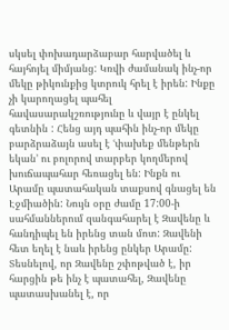սկսել փոխադարձաբար հարվածել և հայհոյել միմյանց: Կռվի ժամանակ ինչ-որ մեկը թիկունքից կտրուկ հրել է իրեն: Ինքը չի կարողացել պահել հավասարակշռությունը և վայր է ընկել գետնին : Հենց այդ պահին ինչ-որ մեկը բարձրաձայն ասել է ՙփախեք մենթերն եկան՚ ու բոլորով տարբեր կողմերով խուճապահար հեռացել են: Ինքն ու Արամը պատահական տաքսով գնացել են Էջմիածին: Նույն օրը ժամը 17:00-ի սահմաններում զանգահարել է Զավենը և հանդիպել են իրենց տան մոտ: Զավենի հետ եղել է նաև իրենց ընկեր Արամը: Տեսնելով, որ Զավենը շփոթված է, իր հարցին թե ինչ է պատահել, Զավենը պատասխանել է, որ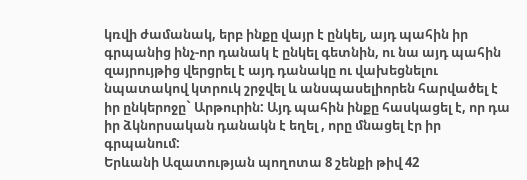կռվի ժամանակ, երբ ինքը վայր է ընկել, այդ պահին իր գրպանից ինչ-որ դանակ է ընկել գետնին, ու նա այդ պահին զայրույթից վերցրել է այդ դանակը ու վախեցնելու նպատակով կտրուկ շրջվել և անսպասելիորեն հարվածել է իր ընկերոջը` Արթուրին: Այդ պահին ինքը հասկացել է, որ դա իր ձկնորսական դանակն է եղել , որը մնացել էր իր գրպանում:
Երևանի Ազատության պողոտա 8 շենքի թիվ 42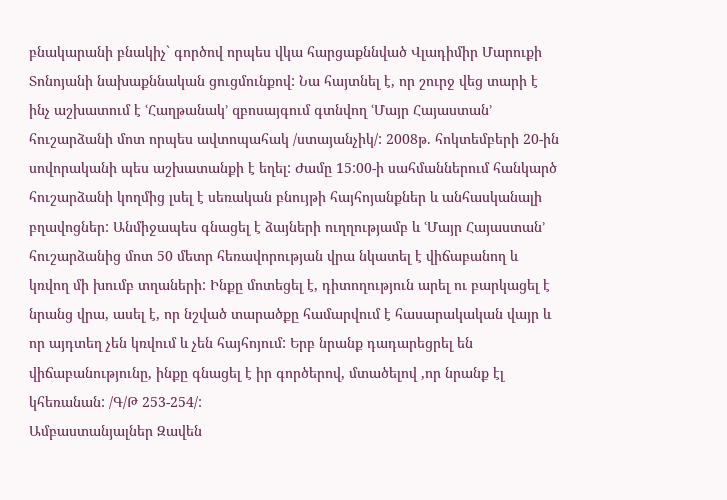բնակարանի բնակիչ` գործով որպես վկա հարցաքննված Վլադիմիր Մարուքի Տոնոյանի նախաքննական ցուցմունքով: Նա հայտնել է, որ շուրջ վեց տարի է ինչ աշխատում է ՙՀաղթանակ՚ զբոսայգում գտնվող ՙՄայր Հայաստան՚ հուշարձանի մոտ որպես ավտոպահակ /ստայանչիկ/: 2008թ. հոկտեմբերի 20-ին սովորականի պես աշխատանքի է եղել: Ժամը 15:00-ի սահմաններում հանկարծ հուշարձանի կողմից լսել է սեռական բնույթի հայհոյանքներ և անհասկանալի բղավոցներ: Անմիջապես գնացել է ձայների ուղղությամբ և ՙՄայր Հայաստան՚ հուշարձանից մոտ 50 մետր հեռավորության վրա նկատել է վիճաբանող և կռվող մի խումբ տղաների: Ինքը մոտեցել է, դիտողություն արել ու բարկացել է նրանց վրա, ասել է, որ նշված տարածքը համարվում է հասարակական վայր և որ այդտեղ չեն կռվում և չեն հայհոյում: Երբ նրանք դադարեցրել են վիճաբանությունը, ինքը գնացել է իր գործերով, մտածելով ,որ նրանք էլ կհեռանան: /Գ/Թ 253-254/:
Ամբաստանյալներ Զավեն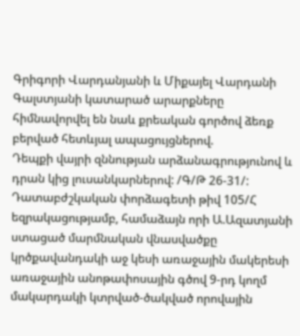Գրիգորի Վարդանյանի և Միքայել Վարդանի Գալստյանի կատարած արարքները հիմնավորվել են նաև քրեական գործով ձեռք բերված հետևյալ ապացույցներով.
Դեպքի վայրի զննության արձանագրությունով և դրան կից լուսանկարներով: /Գ/Թ 26-31/:
Դատաբժշկական փորձագետի թիվ 105/Հ եզրակացությամբ, համաձայն որի Ա.Ազատյանի ստացած մարմնական վնասվածքը կրծքավանդակի աջ կեսի առաջային մակերեսի առաջային անոթափոսային գծով 9-րդ կողմ մակարդակի կտրված-ծակված որովային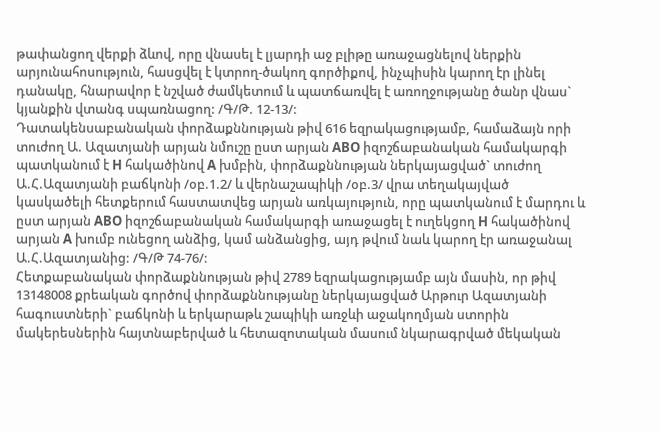թափանցող վերքի ձևով, որը վնասել է լյարդի աջ բլիթը առաջացնելով ներքին արյունահոսություն, հասցվել է կտրող-ծակող գործիքով, ինչպիսին կարող էր լինել դանակը, հնարավոր է նշված ժամկետում և պատճառվել է առողջությանը ծանր վնաս` կյանքին վտանգ սպառնացող: /Գ/Թ. 12-13/:
Դատակենսաբանական փորձաքննության թիվ 616 եզրակացությամբ, համաձայն որի տուժող Ա. Ազատյանի արյան նմուշը ըստ արյան ABO իզոշճաբանական համակարգի պատկանում է H հակածինով A խմբին, փորձաքննության ներկայացված` տուժող Ա.Հ.Ազատյանի բաճկոնի /օբ.1.2/ և վերնաշապիկի /օբ.3/ վրա տեղակայված կասկածելի հետքերում հաստատվեց արյան առկայություն, որը պատկանում է մարդու և ըստ արյան ABO իզոշճաբանական համակարգի առաջացել է ուղեկցող H հակածինով արյան A խումբ ունեցող անձից, կամ անձանցից, այդ թվում նաև կարող էր առաջանալ Ա.Հ.Ազատյանից: /Գ/Թ 74-76/:
Հետքաբանական փորձաքննության թիվ 2789 եզրակացությամբ այն մասին, որ թիվ 13148008 քրեական գործով փորձաքննությանը ներկայացված Արթուր Ազատյանի հագուստների` բաճկոնի և երկարաթև շապիկի առջևի աջակողմյան ստորին մակերեսներին հայտնաբերված և հետազոտական մասում նկարագրված մեկական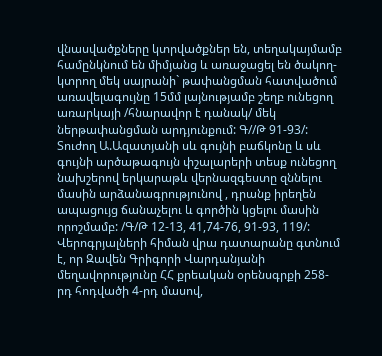վնասվածքները կտրվածքներ են, տեղակայմամբ համընկնում են միմյանց և առաջացել են ծակող-կտրող մեկ սայրանի` թափանցման հատվածում առավելագույնը 15մմ լայնությամբ շեղբ ունեցող առարկայի /հնարավոր է դանակ/ մեկ ներթափանցման արդյունքում: Գ//Թ 91-93/:
Տուժող Ա.Ազատյանի սև գույնի բաճկոնը և սև գույնի արծաթագույն փշալարերի տեսք ունեցող նախշերով երկարաթև վերնազգեստը զննելու մասին արձանագրությունով , դրանք իրեղեն ապացույց ճանաչելու և գործին կցելու մասին որոշմամբ: /Գ/Թ 12-13, 41,74-76, 91-93, 119/:
Վերոգրյալների հիման վրա դատարանը գտնում է, որ Զավեն Գրիգորի Վարդանյանի մեղավորությունը ՀՀ քրեական օրենսգրքի 258-րդ հոդվածի 4-րդ մասով,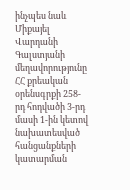ինչպես նաև Միքայել Վարդանի Գալստյանի մեղավորությունը ՀՀ քրեական օրենսգրքի 258-րդ հոդվածի 3-րդ մասի 1-ին կետով նախատեսված հանցանքների կատարման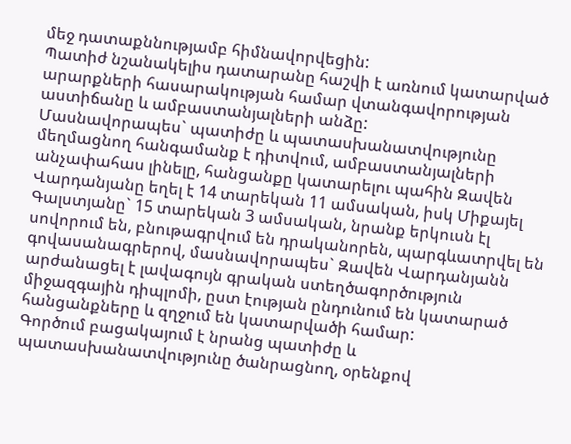մեջ դատաքննությամբ հիմնավորվեցին:
Պատիժ նշանակելիս դատարանը հաշվի է առնում կատարված արարքների հասարակության համար վտանգավորության աստիճանը և ամբաստանյալների անձը:
Մասնավորապես` պատիժը և պատասխանատվությունը մեղմացնող հանգամանք է դիտվում, ամբաստանյալների անչափահաս լինելը, հանցանքը կատարելու պահին Զավեն Վարդանյանը եղել է 14 տարեկան 11 ամսական, իսկ Միքայել Գալստյանը` 15 տարեկան 3 ամսական, նրանք երկուսն էլ սովորում են, բնութագրվում են դրականորեն, պարգևատրվել են գովասանագրերով, մասնավորապես` Զավեն Վարդանյանն արժանացել է լավագույն գրական ստեղծագործություն միջազգային դիպլոմի, ըստ էության ընդունում են կատարած հանցանքները և զղջում են կատարվածի համար:
Գործում բացակայում է նրանց պատիժը և պատասխանատվությունը ծանրացնող, օրենքով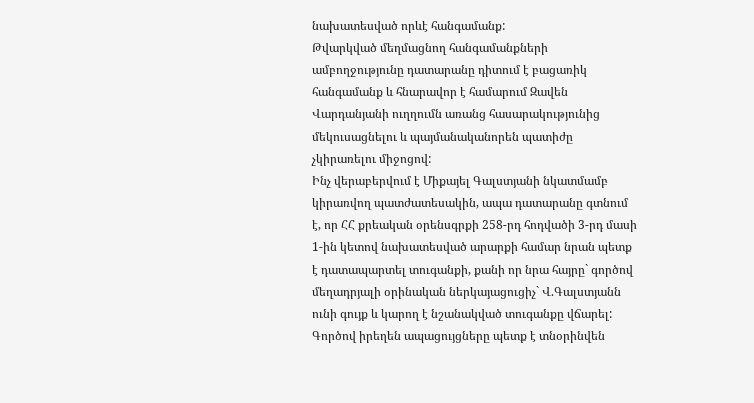նախատեսված որևէ հանգամանք:
Թվարկված մեղմացնող հանգամանքների ամբողջությունը դատարանը դիտում է բացառիկ հանգամանք և հնարավոր է համարում Զավեն Վարդանյանի ուղղումն առանց հասարակությունից մեկուսացնելու և պայմանականորեն պատիժը չկիրառելու միջոցով:
Ինչ վերաբերվում է Միքայել Գալստյանի նկատմամբ կիրառվող պատժատեսակին, ապա դատարանը գտնում է, որ ՀՀ քրեական օրենսգրքի 258-րդ հոդվածի 3-րդ մասի 1-ին կետով նախատեսված արարքի համար նրան պետք է դատապարտել տուգանքի, քանի որ նրա հայրը` գործով մեղադրյալի օրինական ներկայացուցիչ` Վ.Գալստյանն ունի գույք և կարող է նշանակված տուգանքը վճարել:
Գործով իրեղեն ապացույցները պետք է տնօրինվեն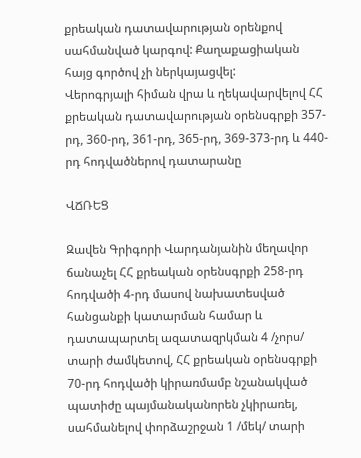քրեական դատավարության օրենքով սահմանված կարգով: Քաղաքացիական հայց գործով չի ներկայացվել:
Վերոգրյալի հիման վրա և ղեկավարվելով ՀՀ քրեական դատավարության օրենսգրքի 357-րդ, 360-րդ, 361-րդ, 365-րդ, 369-373-րդ և 440-րդ հոդվածներով դատարանը

ՎՃՌԵՑ

Զավեն Գրիգորի Վարդանյանին մեղավոր ճանաչել ՀՀ քրեական օրենսգրքի 258-րդ հոդվածի 4-րդ մասով նախատեսված հանցանքի կատարման համար և դատապարտել ազատազրկման 4 /չորս/ տարի ժամկետով, ՀՀ քրեական օրենսգրքի 70-րդ հոդվածի կիրառմամբ նշանակված պատիժը պայմանականորեն չկիրառել, սահմանելով փորձաշրջան 1 /մեկ/ տարի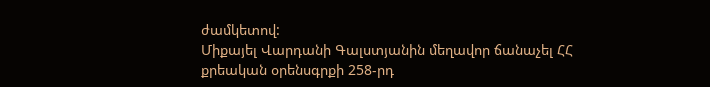ժամկետով:
Միքայել Վարդանի Գալստյանին մեղավոր ճանաչել ՀՀ քրեական օրենսգրքի 258-րդ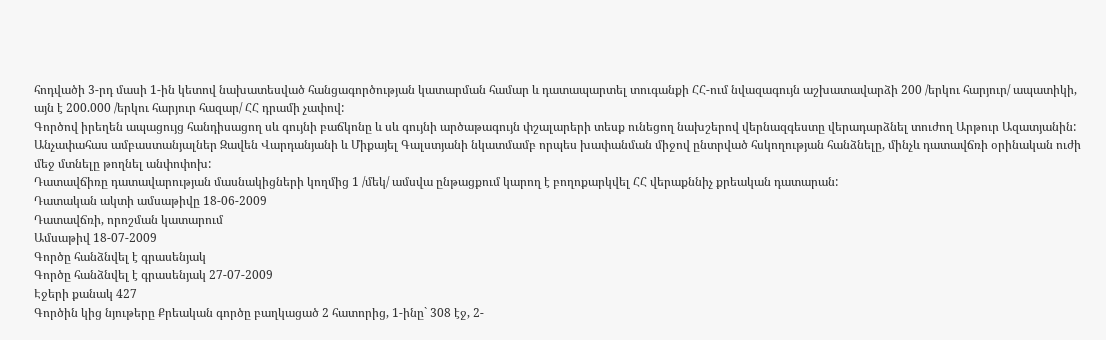հոդվածի 3-րդ մասի 1-ին կետով նախատեսված հանցագործության կատարման համար և դատապարտել տուգանքի ՀՀ-ում նվազագույն աշխատավարձի 200 /երկու հարյուր/ ապատիկի, այն է 200.000 /երկու հարյուր հազար/ ՀՀ դրամի չափով:
Գործով իրեղեն ապացույց հանդիսացող սև գույնի բաճկոնը և սև գույնի արծաթագույն փշալարերի տեսք ունեցող նախշերով վերնազգեստը վերադարձնել տուժող Արթուր Ազատյանին:
Անչափահաս ամբաստանյալներ Զավեն Վարդանյանի և Միքայել Գալստյանի նկատմամբ որպես խափանման միջով ընտրված հսկողության հանձնելը, մինչև դատավճռի օրինական ուժի մեջ մտնելը թողնել անփոփոխ:
Դատավճիռը դատավարության մասնակիցների կողմից 1 /մեկ/ ամսվա ընթացքում կարող է բողոքարկվել ՀՀ վերաքննիչ քրեական դատարան:
Դատական ակտի ամսաթիվը 18-06-2009
Դատավճռի, որոշման կատարում
Ամսաթիվ 18-07-2009
Գործը հանձնվել է գրասենյակ
Գործը հանձնվել է գրասենյակ 27-07-2009
Էջերի քանակ 427
Գործին կից նյութերը Քրեական գործը բաղկացած 2 հատորից, 1-ինը` 308 էջ, 2-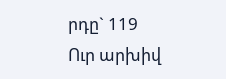րդը` 119
Ուր արխիվ